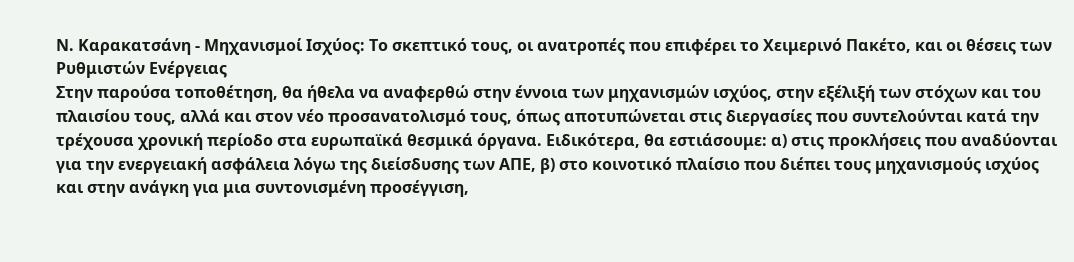Ν. Καρακατσάνη - Μηχανισμοί Ισχύος: Το σκεπτικό τους, οι ανατροπές που επιφέρει το Χειμερινό Πακέτο, και οι θέσεις των Ρυθμιστών Ενέργειας
Στην παρούσα τοποθέτηση, θα ήθελα να αναφερθώ στην έννοια των μηχανισμών ισχύος, στην εξέλιξή των στόχων και του πλαισίου τους, αλλά και στον νέο προσανατολισμό τους, όπως αποτυπώνεται στις διεργασίες που συντελούνται κατά την τρέχουσα χρονική περίοδο στα ευρωπαϊκά θεσμικά όργανα. Ειδικότερα, θα εστιάσουμε: α) στις προκλήσεις που αναδύονται για την ενεργειακή ασφάλεια λόγω της διείσδυσης των ΑΠΕ, β) στο κοινοτικό πλαίσιο που διέπει τους μηχανισμούς ισχύος και στην ανάγκη για μια συντονισμένη προσέγγιση,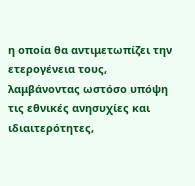η οποία θα αντιμετωπίζει την ετερογένεια τους, λαμβάνοντας ωστόσο υπόψη τις εθνικές ανησυχίες και ιδιαιτερότητες,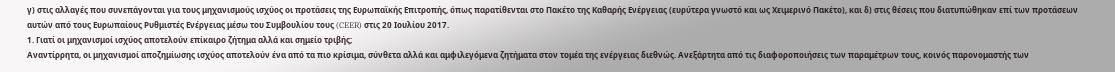γ) στις αλλαγές που συνεπάγονται για τους μηχανισμούς ισχύος οι προτάσεις της Ευρωπαϊκής Επιτροπής, όπως παρατίθενται στο Πακέτο της Καθαρής Ενέργειας (ευρύτερα γνωστό και ως Χειμερινό Πακέτο), και δ) στις θέσεις που διατυπώθηκαν επί των προτάσεων αυτών από τους Ευρωπαίους Ρυθμιστές Ενέργειας μέσω του Συμβουλίου τους (CEER) στις 20 Ιουλίου 2017.
1. Γιατί οι μηχανισμοί ισχύος αποτελούν επίκαιρο ζήτημα αλλά και σημείο τριβής;
Αναντίρρητα, οι μηχανισμοί αποζημίωσης ισχύος αποτελούν ένα από τα πιο κρίσιμα, σύνθετα αλλά και αμφιλεγόμενα ζητήματα στον τομέα της ενέργειας διεθνώς. Ανεξάρτητα από τις διαφοροποιήσεις των παραμέτρων τους, κοινός παρονομαστής των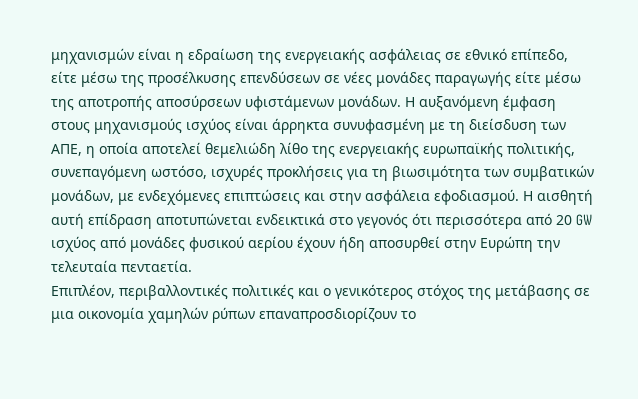μηχανισμών είναι η εδραίωση της ενεργειακής ασφάλειας σε εθνικό επίπεδο, είτε μέσω της προσέλκυσης επενδύσεων σε νέες μονάδες παραγωγής είτε μέσω της αποτροπής αποσύρσεων υφιστάμενων μονάδων. Η αυξανόμενη έμφαση στους μηχανισμούς ισχύος είναι άρρηκτα συνυφασμένη με τη διείσδυση των ΑΠΕ, η οποία αποτελεί θεμελιώδη λίθο της ενεργειακής ευρωπαϊκής πολιτικής, συνεπαγόμενη ωστόσο, ισχυρές προκλήσεις για τη βιωσιμότητα των συμβατικών μονάδων, με ενδεχόμενες επιπτώσεις και στην ασφάλεια εφοδιασμού. Η αισθητή αυτή επίδραση αποτυπώνεται ενδεικτικά στο γεγονός ότι περισσότερα από 20 GW ισχύος από μονάδες φυσικού αερίου έχουν ήδη αποσυρθεί στην Ευρώπη την τελευταία πενταετία.
Επιπλέον, περιβαλλοντικές πολιτικές και ο γενικότερος στόχος της μετάβασης σε μια οικονομία χαμηλών ρύπων επαναπροσδιορίζουν το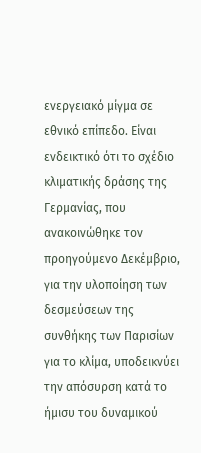ενεργειακό μίγμα σε εθνικό επίπεδο. Είναι ενδεικτικό ότι το σχέδιο κλιματικής δράσης της Γερμανίας, που ανακοινώθηκε τον προηγούμενο Δεκέμβριο, για την υλοποίηση των δεσμεύσεων της συνθήκης των Παρισίων για το κλίμα, υποδεικνύει την απόσυρση κατά το ήμισυ του δυναμικού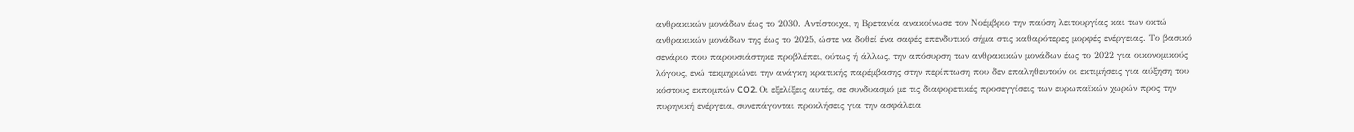ανθρακικών μονάδων έως το 2030. Αντίστοιχα, η Βρετανία ανακοίνωσε τον Νοέμβριο την παύση λειτουργίας και των οκτώ ανθρακικών μονάδων της έως το 2025, ώστε να δοθεί ένα σαφές επενδυτικό σήμα στις καθαρότερες μορφές ενέργειας. Το βασικό σενάριο που παρουσιάστηκε προβλέπει, ούτως ή άλλως, την απόσυρση των ανθρακικών μονάδων έως το 2022 για οικονομικούς λόγους, ενώ τεκμηριώνει την ανάγκη κρατικής παρέμβασης στην περίπτωση που δεν επαληθευτούν οι εκτιμήσεις για αύξηση του κόστους εκπομπών CO2. Οι εξελίξεις αυτές, σε συνδυασμό με τις διαφορετικές προσεγγίσεις των ευρωπαϊκών χωρών προς την πυρηνική ενέργεια, συνεπάγονται προκλήσεις για την ασφάλεια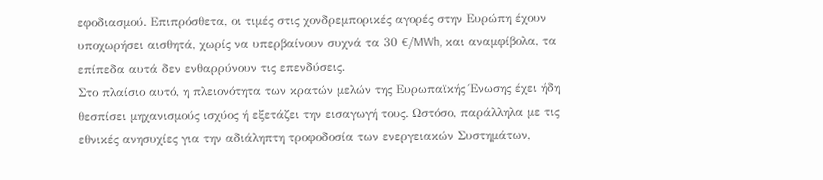εφοδιασμού. Επιπρόσθετα, οι τιμές στις χονδρεμπορικές αγορές στην Ευρώπη έχουν υποχωρήσει αισθητά, χωρίς να υπερβαίνουν συχνά τα 30 €/MWh, και αναμφίβολα, τα επίπεδα αυτά δεν ενθαρρύνουν τις επενδύσεις.
Στο πλαίσιο αυτό, η πλειονότητα των κρατών μελών της Ευρωπαϊκής Ένωσης έχει ήδη θεσπίσει μηχανισμούς ισχύος ή εξετάζει την εισαγωγή τους. Ωστόσο, παράλληλα με τις εθνικές ανησυχίες για την αδιάληπτη τροφοδοσία των ενεργειακών Συστημάτων,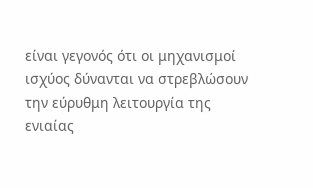είναι γεγονός ότι οι μηχανισμοί ισχύος δύνανται να στρεβλώσουν την εύρυθμη λειτουργία της ενιαίας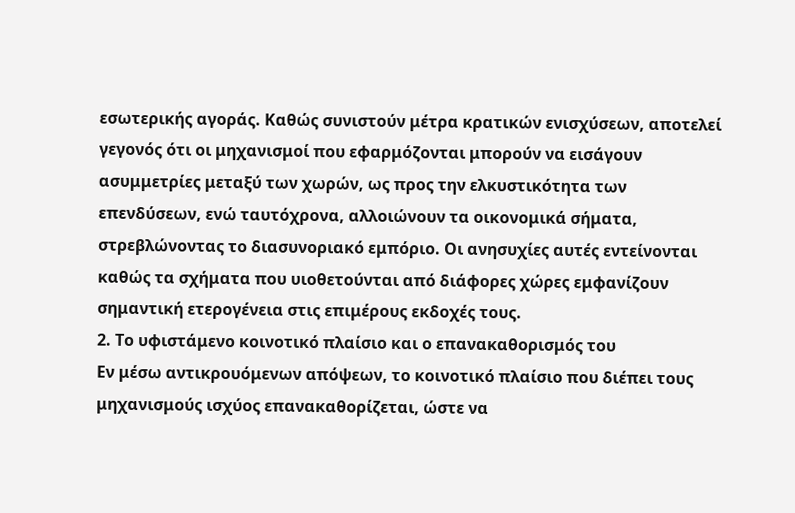εσωτερικής αγοράς. Καθώς συνιστούν μέτρα κρατικών ενισχύσεων, αποτελεί γεγονός ότι οι μηχανισμοί που εφαρμόζονται μπορούν να εισάγουν ασυμμετρίες μεταξύ των χωρών, ως προς την ελκυστικότητα των επενδύσεων, ενώ ταυτόχρονα, αλλοιώνουν τα οικονομικά σήματα, στρεβλώνοντας το διασυνοριακό εμπόριο. Οι ανησυχίες αυτές εντείνονται καθώς τα σχήματα που υιοθετούνται από διάφορες χώρες εμφανίζουν σημαντική ετερογένεια στις επιμέρους εκδοχές τους.
2. Το υφιστάμενο κοινοτικό πλαίσιο και ο επανακαθορισμός του
Εν μέσω αντικρουόμενων απόψεων, το κοινοτικό πλαίσιο που διέπει τους μηχανισμούς ισχύος επανακαθορίζεται, ώστε να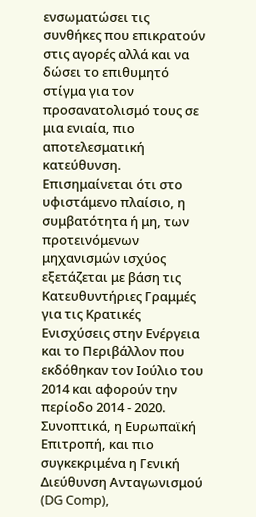ενσωματώσει τις συνθήκες που επικρατούν στις αγορές αλλά και να δώσει το επιθυμητό στίγμα για τον προσανατολισμό τους σε μια ενιαία, πιο αποτελεσματική κατεύθυνση. Επισημαίνεται ότι στο υφιστάμενο πλαίσιο, η συμβατότητα ή μη, των προτεινόμενων μηχανισμών ισχύος εξετάζεται με βάση τις Κατευθυντήριες Γραμμές για τις Κρατικές Ενισχύσεις στην Ενέργεια και το Περιβάλλον που εκδόθηκαν τον Ιούλιο του 2014 και αφορούν την περίοδο 2014 - 2020.
Συνοπτικά, η Ευρωπαϊκή Επιτροπή, και πιο συγκεκριμένα η Γενική Διεύθυνση Ανταγωνισμού (DG Comp),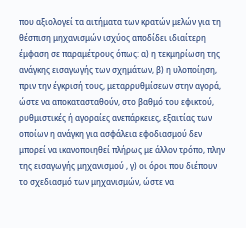που αξιολογεί τα αιτήματα των κρατών μελών για τη θέσπιση μηχανισμών ισχύος αποδίδει ιδιαίτερη έμφαση σε παραμέτρους όπως: α) η τεκμηρίωση της ανάγκης εισαγωγής των σχημάτων, β) η υλοποίηση, πριν την έγκρισή τους, μεταρρυθμίσεων στην αγορά, ώστε να αποκατασταθούν, στο βαθμό του εφικτού, ρυθμιστικές ή αγοραίες ανεπάρκειες, εξαιτίας των οποίων η ανάγκη για ασφάλεια εφοδιασμού δεν μπορεί να ικανοποιηθεί πλήρως με άλλον τρόπο, πλην της εισαγωγής μηχανισμού , γ) οι όροι που διέπουν το σχεδιασμό των μηχανισμών, ώστε να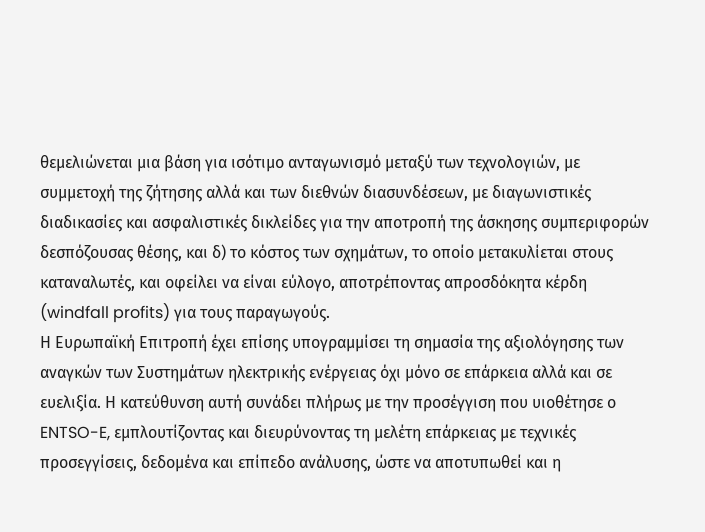θεμελιώνεται μια βάση για ισότιμο ανταγωνισμό μεταξύ των τεχνολογιών, με συμμετοχή της ζήτησης αλλά και των διεθνών διασυνδέσεων, με διαγωνιστικές διαδικασίες και ασφαλιστικές δικλείδες για την αποτροπή της άσκησης συμπεριφορών δεσπόζουσας θέσης, και δ) το κόστος των σχημάτων, το οποίο μετακυλίεται στους καταναλωτές, και οφείλει να είναι εύλογο, αποτρέποντας απροσδόκητα κέρδη (windfall profits) για τους παραγωγούς.
Η Ευρωπαϊκή Επιτροπή έχει επίσης υπογραμμίσει τη σημασία της αξιολόγησης των αναγκών των Συστημάτων ηλεκτρικής ενέργειας όχι μόνο σε επάρκεια αλλά και σε ευελιξία. Η κατεύθυνση αυτή συνάδει πλήρως με την προσέγγιση που υιοθέτησε ο ENTSO-E, εμπλουτίζοντας και διευρύνοντας τη μελέτη επάρκειας με τεχνικές προσεγγίσεις, δεδομένα και επίπεδο ανάλυσης, ώστε να αποτυπωθεί και η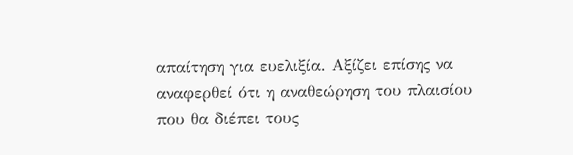απαίτηση για ευελιξία. Αξίζει επίσης να αναφερθεί ότι η αναθεώρηση του πλαισίου που θα διέπει τους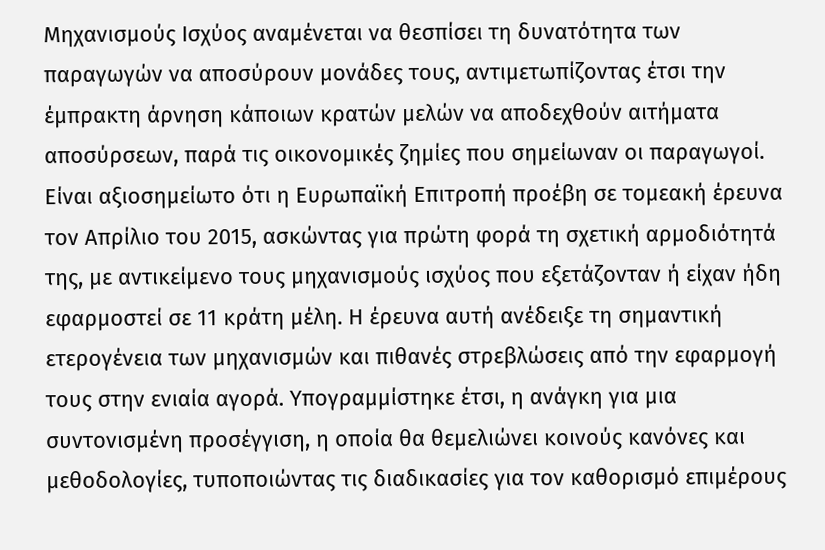Μηχανισμούς Ισχύος αναμένεται να θεσπίσει τη δυνατότητα των παραγωγών να αποσύρουν μονάδες τους, αντιμετωπίζοντας έτσι την έμπρακτη άρνηση κάποιων κρατών μελών να αποδεχθούν αιτήματα αποσύρσεων, παρά τις οικονομικές ζημίες που σημείωναν οι παραγωγοί.
Είναι αξιοσημείωτο ότι η Ευρωπαϊκή Επιτροπή προέβη σε τομεακή έρευνα τον Απρίλιο του 2015, ασκώντας για πρώτη φορά τη σχετική αρμοδιότητά της, με αντικείμενο τους μηχανισμούς ισχύος που εξετάζονταν ή είχαν ήδη εφαρμοστεί σε 11 κράτη μέλη. Η έρευνα αυτή ανέδειξε τη σημαντική ετερογένεια των μηχανισμών και πιθανές στρεβλώσεις από την εφαρμογή τους στην ενιαία αγορά. Υπογραμμίστηκε έτσι, η ανάγκη για μια συντονισμένη προσέγγιση, η οποία θα θεμελιώνει κοινούς κανόνες και μεθοδολογίες, τυποποιώντας τις διαδικασίες για τον καθορισμό επιμέρους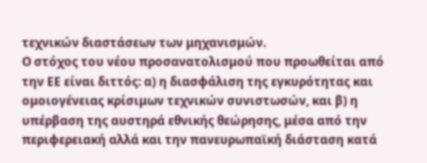τεχνικών διαστάσεων των μηχανισμών.
Ο στόχος του νέου προσανατολισμού που προωθείται από την ΕΕ είναι διττός: α) η διασφάλιση της εγκυρότητας και ομοιογένειας κρίσιμων τεχνικών συνιστωσών, και β) η υπέρβαση της αυστηρά εθνικής θεώρησης, μέσα από την περιφερειακή αλλά και την πανευρωπαϊκή διάσταση κατά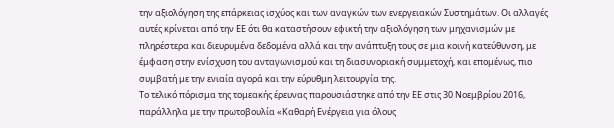την αξιολόγηση της επάρκειας ισχύος και των αναγκών των ενεργειακών Συστημάτων. Οι αλλαγές αυτές κρίνεται από την ΕΕ ότι θα καταστήσουν εφικτή την αξιολόγηση των μηχανισμών με πληρέστερα και διευρυμένα δεδομένα αλλά και την ανάπτυξη τους σε μια κοινή κατεύθυνση, με έμφαση στην ενίσχυση του ανταγωνισμού και τη διασυνοριακή συμμετοχή, και επομένως, πιο συμβατή με την ενιαία αγορά και την εύρυθμη λειτουργία της.
Το τελικό πόρισμα της τομεακής έρευνας παρουσιάστηκε από την ΕΕ στις 30 Νοεμβρίου 2016, παράλληλα με την πρωτοβουλία «Καθαρή Ενέργεια για όλους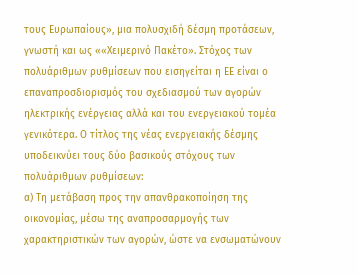τους Ευρωπαίους», μια πολυσχιδή δέσμη προτάσεων, γνωστή και ως ««Χειμερινό Πακέτο». Στόχος των πολυάριθμων ρυθμίσεων που εισηγείται η ΕΕ είναι ο επαναπροσδιορισμός του σχεδιασμού των αγορών ηλεκτρικής ενέργειας αλλά και του ενεργειακού τομέα γενικότερα. Ο τίτλος της νέας ενεργειακής δέσμης υποδεικνύει τους δύο βασικούς στόχους των πολυάριθμων ρυθμίσεων:
α) Τη μετάβαση προς την απανθρακοποίηση της οικονομίας, μέσω της αναπροσαρμογής των χαρακτηριστικών των αγορών, ώστε να ενσωματώνουν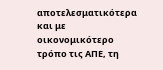αποτελεσματικότερα και με οικονομικότερο τρόπο τις ΑΠΕ, τη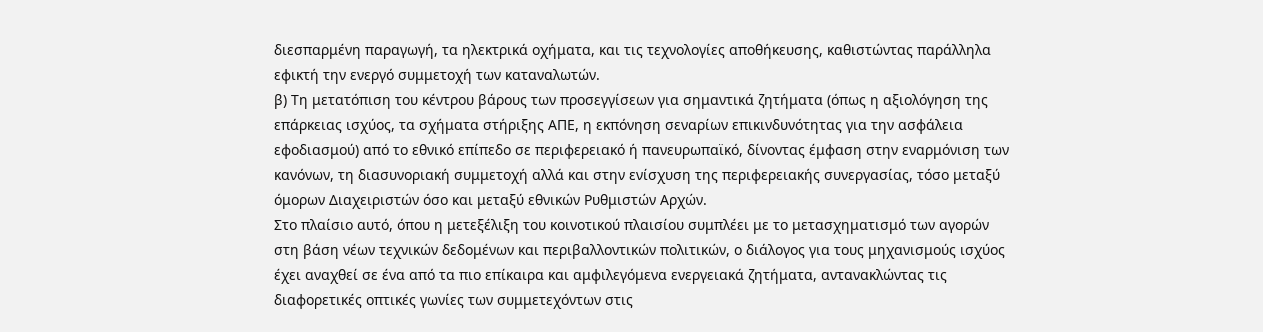διεσπαρμένη παραγωγή, τα ηλεκτρικά οχήματα, και τις τεχνολογίες αποθήκευσης, καθιστώντας παράλληλα εφικτή την ενεργό συμμετοχή των καταναλωτών.
β) Τη μετατόπιση του κέντρου βάρους των προσεγγίσεων για σημαντικά ζητήματα (όπως η αξιολόγηση της επάρκειας ισχύος, τα σχήματα στήριξης ΑΠΕ, η εκπόνηση σεναρίων επικινδυνότητας για την ασφάλεια εφοδιασμού) από το εθνικό επίπεδο σε περιφερειακό ή πανευρωπαϊκό, δίνοντας έμφαση στην εναρμόνιση των κανόνων, τη διασυνοριακή συμμετοχή αλλά και στην ενίσχυση της περιφερειακής συνεργασίας, τόσο μεταξύ όμορων Διαχειριστών όσο και μεταξύ εθνικών Ρυθμιστών Αρχών.
Στο πλαίσιο αυτό, όπου η μετεξέλιξη του κοινοτικού πλαισίου συμπλέει με το μετασχηματισμό των αγορών στη βάση νέων τεχνικών δεδομένων και περιβαλλοντικών πολιτικών, ο διάλογος για τους μηχανισμούς ισχύος έχει αναχθεί σε ένα από τα πιο επίκαιρα και αμφιλεγόμενα ενεργειακά ζητήματα, αντανακλώντας τις διαφορετικές οπτικές γωνίες των συμμετεχόντων στις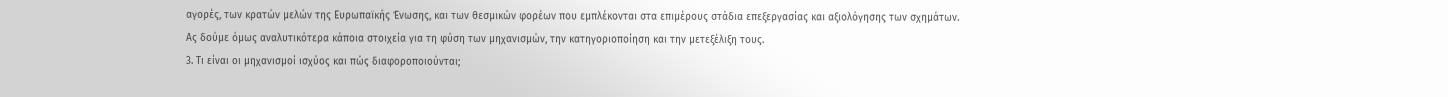αγορές, των κρατών μελών της Ευρωπαϊκής Ένωσης, και των θεσμικών φορέων που εμπλέκονται στα επιμέρους στάδια επεξεργασίας και αξιολόγησης των σχημάτων.
Ας δούμε όμως αναλυτικότερα κάποια στοιχεία για τη φύση των μηχανισμών, την κατηγοριοποίηση και την μετεξέλιξη τους.
3. Τι είναι οι μηχανισμοί ισχύος και πώς διαφοροποιούνται;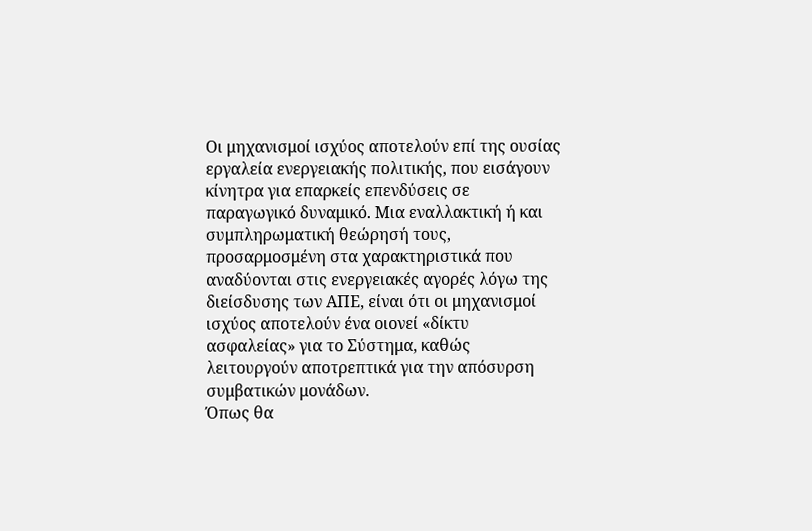Οι μηχανισμοί ισχύος αποτελούν επί της ουσίας εργαλεία ενεργειακής πολιτικής, που εισάγουν κίνητρα για επαρκείς επενδύσεις σε παραγωγικό δυναμικό. Μια εναλλακτική ή και συμπληρωματική θεώρησή τους, προσαρμοσμένη στα χαρακτηριστικά που αναδύονται στις ενεργειακές αγορές λόγω της διείσδυσης των ΑΠΕ, είναι ότι οι μηχανισμοί ισχύος αποτελούν ένα οιονεί «δίκτυ ασφαλείας» για το Σύστημα, καθώς λειτουργούν αποτρεπτικά για την απόσυρση συμβατικών μονάδων.
Όπως θα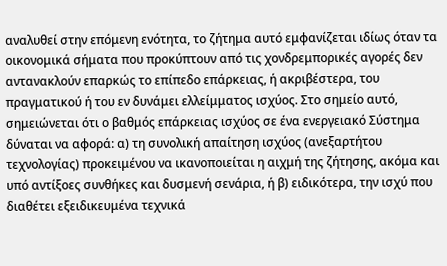αναλυθεί στην επόμενη ενότητα, το ζήτημα αυτό εμφανίζεται ιδίως όταν τα οικονομικά σήματα που προκύπτουν από τις χονδρεμπορικές αγορές δεν αντανακλούν επαρκώς το επίπεδο επάρκειας, ή ακριβέστερα, του πραγματικού ή του εν δυνάμει ελλείμματος ισχύος. Στο σημείο αυτό, σημειώνεται ότι ο βαθμός επάρκειας ισχύος σε ένα ενεργειακό Σύστημα δύναται να αφορά: α) τη συνολική απαίτηση ισχύος (ανεξαρτήτου τεχνολογίας) προκειμένου να ικανοποιείται η αιχμή της ζήτησης, ακόμα και υπό αντίξοες συνθήκες και δυσμενή σενάρια, ή β) ειδικότερα, την ισχύ που διαθέτει εξειδικευμένα τεχνικά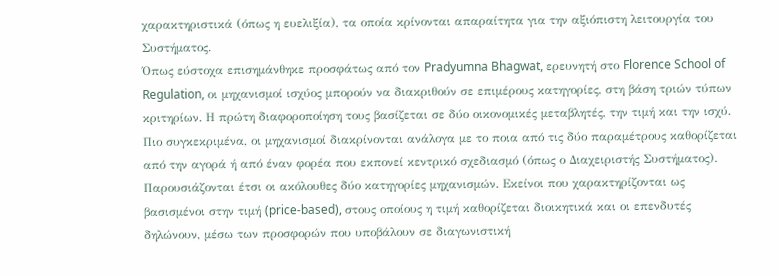χαρακτηριστικά (όπως η ευελιξία), τα οποία κρίνονται απαραίτητα για την αξιόπιστη λειτουργία του Συστήματος.
Όπως εύστοχα επισημάνθηκε προσφάτως από τον Pradyumna Bhagwat, ερευνητή στο Florence School of Regulation, οι μηχανισμοί ισχύος μπορούν να διακριθούν σε επιμέρους κατηγορίες, στη βάση τριών τύπων κριτηρίων. Η πρώτη διαφοροποίηση τους βασίζεται σε δύο οικονομικές μεταβλητές, την τιμή και την ισχύ. Πιο συγκεκριμένα, οι μηχανισμοί διακρίνονται ανάλογα με το ποια από τις δύο παραμέτρους καθορίζεται από την αγορά ή από έναν φορέα που εκπονεί κεντρικό σχεδιασμό (όπως ο Διαχειριστής Συστήματος). Παρουσιάζονται έτσι οι ακόλουθες δύο κατηγορίες μηχανισμών. Εκείνοι που χαρακτηρίζονται ως βασισμένοι στην τιμή (price-based), στους οποίους η τιμή καθορίζεται διοικητικά και οι επενδυτές δηλώνουν, μέσω των προσφορών που υποβάλουν σε διαγωνιστική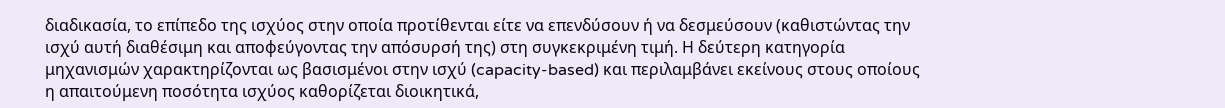διαδικασία, το επίπεδο της ισχύος στην οποία προτίθενται είτε να επενδύσουν ή να δεσμεύσουν (καθιστώντας την ισχύ αυτή διαθέσιμη και αποφεύγοντας την απόσυρσή της) στη συγκεκριμένη τιμή. Η δεύτερη κατηγορία μηχανισμών χαρακτηρίζονται ως βασισμένοι στην ισχύ (capacity-based) και περιλαμβάνει εκείνους στους οποίους η απαιτούμενη ποσότητα ισχύος καθορίζεται διοικητικά,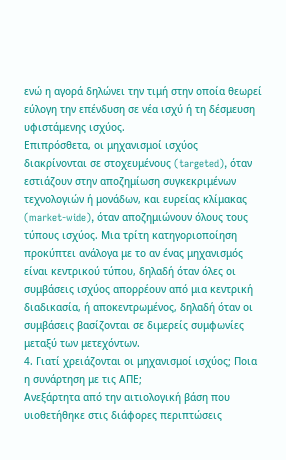ενώ η αγορά δηλώνει την τιμή στην οποία θεωρεί εύλογη την επένδυση σε νέα ισχύ ή τη δέσμευση υφιστάμενης ισχύος.
Επιπρόσθετα, οι μηχανισμοί ισχύος διακρίνονται σε στοχευμένους (targeted), όταν εστιάζουν στην αποζημίωση συγκεκριμένων τεχνολογιών ή μονάδων, και ευρείας κλίμακας (market-wide), όταν αποζημιώνουν όλους τους τύπους ισχύος. Μια τρίτη κατηγοριοποίηση προκύπτει ανάλογα με το αν ένας μηχανισμός είναι κεντρικού τύπου, δηλαδή όταν όλες οι συμβάσεις ισχύος απορρέουν από μια κεντρική διαδικασία, ή αποκεντρωμένος, δηλαδή όταν οι συμβάσεις βασίζονται σε διμερείς συμφωνίες μεταξύ των μετεχόντων.
4. Γιατί χρειάζονται οι μηχανισμοί ισχύος; Ποια η συνάρτηση με τις ΑΠΕ;
Ανεξάρτητα από την αιτιολογική βάση που υιοθετήθηκε στις διάφορες περιπτώσεις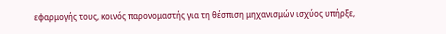εφαρμογής τους, κοινός παρονομαστής για τη θέσπιση μηχανισμών ισχύος υπήρξε,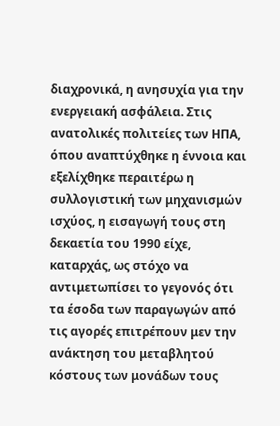διαχρονικά, η ανησυχία για την ενεργειακή ασφάλεια. Στις ανατολικές πολιτείες των ΗΠΑ, όπου αναπτύχθηκε η έννοια και εξελίχθηκε περαιτέρω η συλλογιστική των μηχανισμών ισχύος, η εισαγωγή τους στη δεκαετία του 1990 είχε, καταρχάς, ως στόχο να αντιμετωπίσει το γεγονός ότι τα έσοδα των παραγωγών από τις αγορές επιτρέπουν μεν την ανάκτηση του μεταβλητού κόστους των μονάδων τους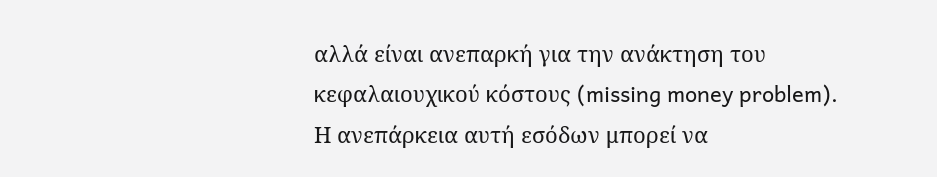αλλά είναι ανεπαρκή για την ανάκτηση του κεφαλαιουχικού κόστους (missing money problem). Η ανεπάρκεια αυτή εσόδων μπορεί να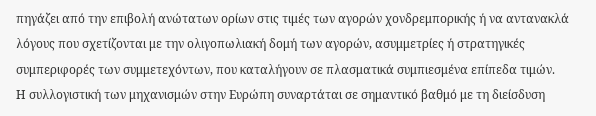πηγάζει από την επιβολή ανώτατων ορίων στις τιμές των αγορών χονδρεμπορικής ή να αντανακλά λόγους που σχετίζονται με την ολιγοπωλιακή δομή των αγορών, ασυμμετρίες ή στρατηγικές συμπεριφορές των συμμετεχόντων, που καταλήγουν σε πλασματικά συμπιεσμένα επίπεδα τιμών.
Η συλλογιστική των μηχανισμών στην Ευρώπη συναρτάται σε σημαντικό βαθμό με τη διείσδυση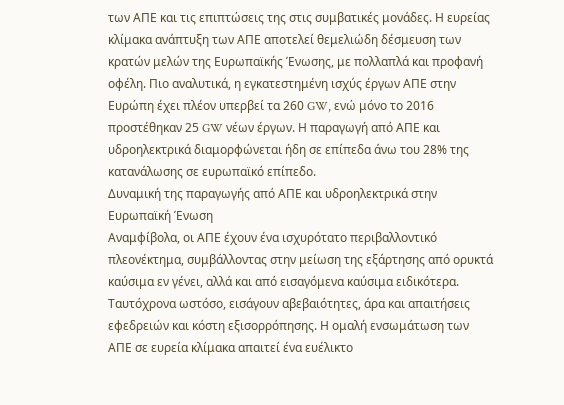των ΑΠΕ και τις επιπτώσεις της στις συμβατικές μονάδες. Η ευρείας κλίμακα ανάπτυξη των ΑΠΕ αποτελεί θεμελιώδη δέσμευση των κρατών μελών της Ευρωπαϊκής Ένωσης, με πολλαπλά και προφανή οφέλη. Πιο αναλυτικά, η εγκατεστημένη ισχύς έργων ΑΠΕ στην Ευρώπη έχει πλέον υπερβεί τα 260 GW, ενώ μόνο το 2016 προστέθηκαν 25 GW νέων έργων. Η παραγωγή από ΑΠΕ και υδροηλεκτρικά διαμορφώνεται ήδη σε επίπεδα άνω του 28% της κατανάλωσης σε ευρωπαϊκό επίπεδο.
Δυναμική της παραγωγής από ΑΠΕ και υδροηλεκτρικά στην Ευρωπαϊκή Ένωση
Αναμφίβολα, οι ΑΠΕ έχουν ένα ισχυρότατο περιβαλλοντικό πλεονέκτημα, συμβάλλοντας στην μείωση της εξάρτησης από ορυκτά καύσιμα εν γένει, αλλά και από εισαγόμενα καύσιμα ειδικότερα. Ταυτόχρονα ωστόσο, εισάγουν αβεβαιότητες, άρα και απαιτήσεις εφεδρειών και κόστη εξισορρόπησης. Η ομαλή ενσωμάτωση των ΑΠΕ σε ευρεία κλίμακα απαιτεί ένα ευέλικτο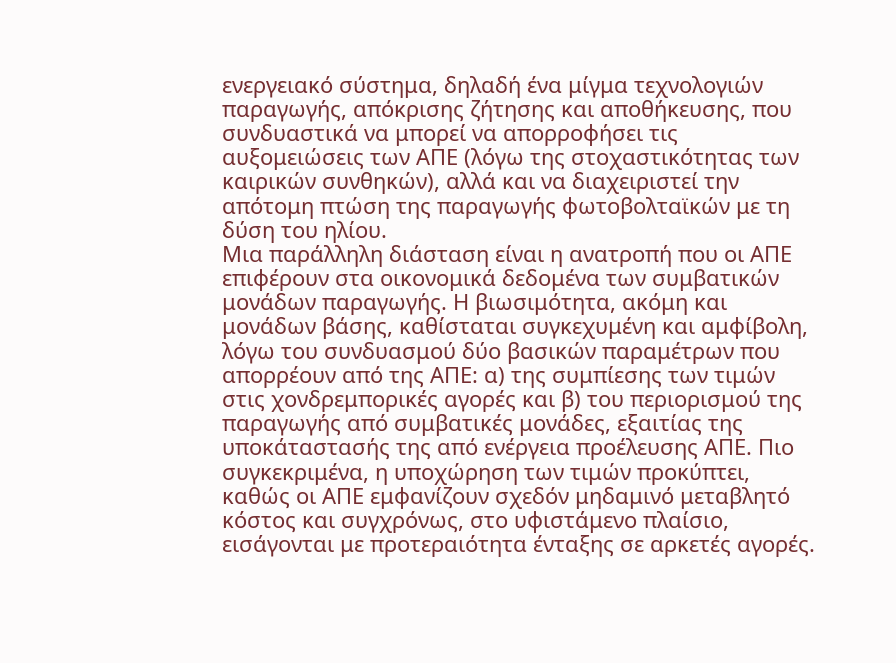ενεργειακό σύστημα, δηλαδή ένα μίγμα τεχνολογιών παραγωγής, απόκρισης ζήτησης και αποθήκευσης, που συνδυαστικά να μπορεί να απορροφήσει τις αυξομειώσεις των ΑΠΕ (λόγω της στοχαστικότητας των καιρικών συνθηκών), αλλά και να διαχειριστεί την απότομη πτώση της παραγωγής φωτοβολταϊκών με τη δύση του ηλίου.
Μια παράλληλη διάσταση είναι η ανατροπή που οι ΑΠΕ επιφέρουν στα οικονομικά δεδομένα των συμβατικών μονάδων παραγωγής. Η βιωσιμότητα, ακόμη και μονάδων βάσης, καθίσταται συγκεχυμένη και αμφίβολη, λόγω του συνδυασμού δύο βασικών παραμέτρων που απορρέουν από της ΑΠΕ: α) της συμπίεσης των τιμών στις χονδρεμπορικές αγορές και β) του περιορισμού της παραγωγής από συμβατικές μονάδες, εξαιτίας της υποκάταστασής της από ενέργεια προέλευσης ΑΠΕ. Πιο συγκεκριμένα, η υποχώρηση των τιμών προκύπτει, καθώς οι ΑΠΕ εμφανίζουν σχεδόν μηδαμινό μεταβλητό κόστος και συγχρόνως, στο υφιστάμενο πλαίσιο, εισάγονται με προτεραιότητα ένταξης σε αρκετές αγορές.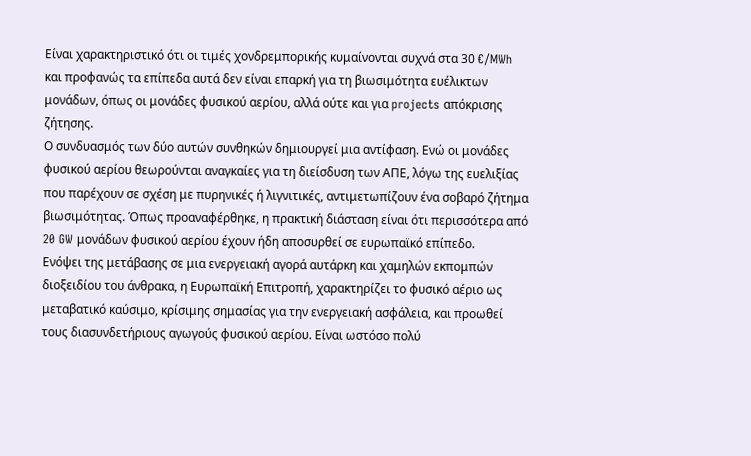Είναι χαρακτηριστικό ότι οι τιμές χονδρεμπορικής κυμαίνονται συχνά στα 30 €/MWh και προφανώς τα επίπεδα αυτά δεν είναι επαρκή για τη βιωσιμότητα ευέλικτων μονάδων, όπως οι μονάδες φυσικού αερίου, αλλά ούτε και για projects απόκρισης ζήτησης.
Ο συνδυασμός των δύο αυτών συνθηκών δημιουργεί μια αντίφαση. Ενώ οι μονάδες φυσικού αερίου θεωρούνται αναγκαίες για τη διείσδυση των ΑΠΕ, λόγω της ευελιξίας που παρέχουν σε σχέση με πυρηνικές ή λιγνιτικές, αντιμετωπίζουν ένα σοβαρό ζήτημα βιωσιμότητας. Όπως προαναφέρθηκε, η πρακτική διάσταση είναι ότι περισσότερα από 20 GW μονάδων φυσικού αερίου έχουν ήδη αποσυρθεί σε ευρωπαϊκό επίπεδο.
Ενόψει της μετάβασης σε μια ενεργειακή αγορά αυτάρκη και χαμηλών εκπομπών διοξειδίου του άνθρακα, η Ευρωπαϊκή Επιτροπή, χαρακτηρίζει το φυσικό αέριο ως μεταβατικό καύσιμο, κρίσιμης σημασίας για την ενεργειακή ασφάλεια, και προωθεί τους διασυνδετήριους αγωγούς φυσικού αερίου. Είναι ωστόσο πολύ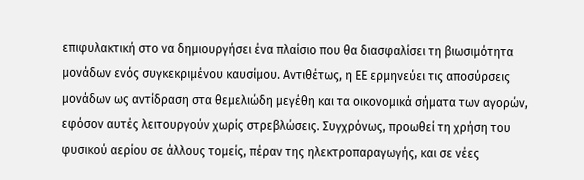επιφυλακτική στο να δημιουργήσει ένα πλαίσιο που θα διασφαλίσει τη βιωσιμότητα μονάδων ενός συγκεκριμένου καυσίμου. Αντιθέτως, η ΕΕ ερμηνεύει τις αποσύρσεις μονάδων ως αντίδραση στα θεμελιώδη μεγέθη και τα οικονομικά σήματα των αγορών, εφόσον αυτές λειτουργούν χωρίς στρεβλώσεις. Συγχρόνως, προωθεί τη χρήση του φυσικού αερίου σε άλλους τομείς, πέραν της ηλεκτροπαραγωγής, και σε νέες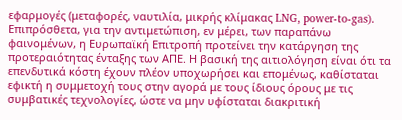εφαρμογές (μεταφορές, ναυτιλία, μικρής κλίμακας LNG, power-to-gas).
Επιπρόσθετα, για την αντιμετώπιση, εν μέρει, των παραπάνω φαινομένων, η Ευρωπαϊκή Επιτροπή προτείνει την κατάργηση της προτεραιότητας ένταξης των ΑΠΕ. Η βασική της αιτιολόγηση είναι ότι τα επενδυτικά κόστη έχουν πλέον υποχωρήσει και επομένως, καθίσταται εφικτή η συμμετοχή τους στην αγορά με τους ίδιους όρους με τις συμβατικές τεχνολογίες, ώστε να μην υφίσταται διακριτική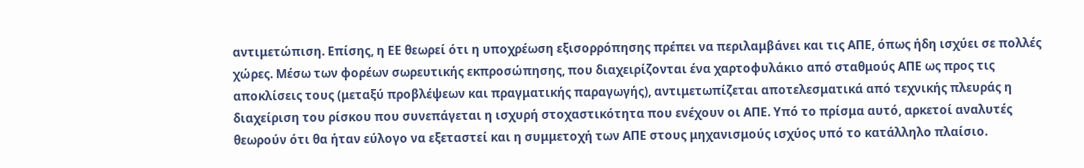αντιμετώπιση. Επίσης, η ΕΕ θεωρεί ότι η υποχρέωση εξισορρόπησης πρέπει να περιλαμβάνει και τις ΑΠΕ, όπως ήδη ισχύει σε πολλές χώρες. Μέσω των φορέων σωρευτικής εκπροσώπησης, που διαχειρίζονται ένα χαρτοφυλάκιο από σταθμούς ΑΠΕ ως προς τις αποκλίσεις τους (μεταξύ προβλέψεων και πραγματικής παραγωγής), αντιμετωπίζεται αποτελεσματικά από τεχνικής πλευράς η διαχείριση του ρίσκου που συνεπάγεται η ισχυρή στοχαστικότητα που ενέχουν οι ΑΠΕ. Υπό το πρίσμα αυτό, αρκετοί αναλυτές θεωρούν ότι θα ήταν εύλογο να εξεταστεί και η συμμετοχή των ΑΠΕ στους μηχανισμούς ισχύος υπό το κατάλληλο πλαίσιο.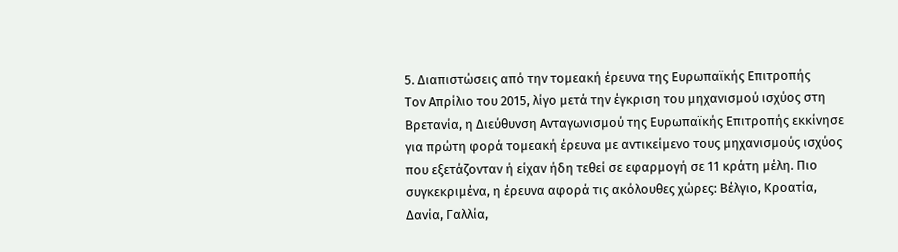5. Διαπιστώσεις από την τομεακή έρευνα της Ευρωπαϊκής Επιτροπής
Τον Απρίλιο του 2015, λίγο μετά την έγκριση του μηχανισμού ισχύος στη Βρετανία, η Διεύθυνση Ανταγωνισμού της Ευρωπαϊκής Επιτροπής εκκίνησε για πρώτη φορά τομεακή έρευνα με αντικείμενο τους μηχανισμούς ισχύος που εξετάζονταν ή είχαν ήδη τεθεί σε εφαρμογή σε 11 κράτη μέλη. Πιο συγκεκριμένα, η έρευνα αφορά τις ακόλουθες χώρες: Βέλγιο, Κροατία, Δανία, Γαλλία,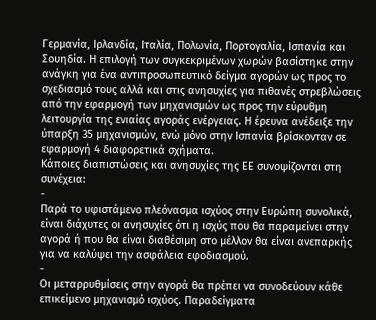Γερμανία, Ιρλανδία, Ιταλία, Πολωνία, Πορτογαλία, Ισπανία και Σουηδία. Η επιλογή των συγκεκριμένων χωρών βασίστηκε στην ανάγκη για ένα αντιπροσωπευτικό δείγμα αγορών ως προς το σχεδιασμό τους αλλά και στις ανησυχίες για πιθανές στρεβλώσεις από την εφαρμογή των μηχανισμών ως προς την εύρυθμη λειτουργία της ενιαίας αγοράς ενέργειας. Η έρευνα ανέδειξε την ύπαρξη 35 μηχανισμών, ενώ μόνο στην Ισπανία βρίσκονταν σε εφαρμογή 4 διαφορετικά σχήματα.
Κάποιες διαπιστώσεις και ανησυχίες της ΕΕ συνοψίζονται στη συνέχεια:
-
Παρά το υφιστάμενο πλεόνασμα ισχύος στην Ευρώπη συνολικά, είναι διάχυτες οι ανησυχίες ότι η ισχύς που θα παραμείνει στην αγορά ή που θα είναι διαθέσιμη στο μέλλον θα είναι ανεπαρκής για να καλύψει την ασφάλεια εφοδιασμού.
-
Οι μεταρρυθμίσεις στην αγορά θα πρέπει να συνοδεύουν κάθε επικείμενο μηχανισμό ισχύος. Παραδείγματα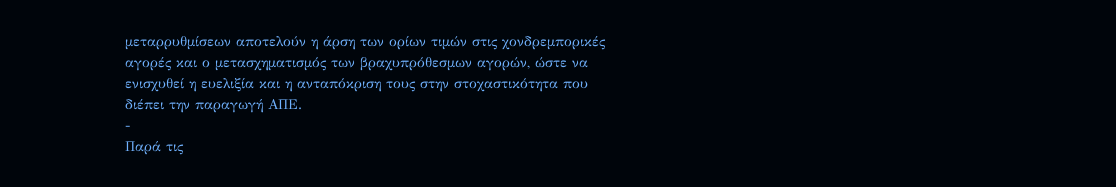μεταρρυθμίσεων αποτελούν η άρση των ορίων τιμών στις χονδρεμπορικές αγορές και ο μετασχηματισμός των βραχυπρόθεσμων αγορών, ώστε να ενισχυθεί η ευελιξία και η ανταπόκριση τους στην στοχαστικότητα που διέπει την παραγωγή ΑΠΕ.
-
Παρά τις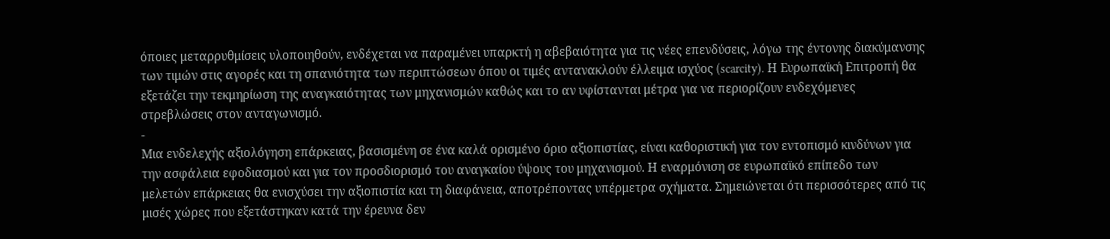όποιες μεταρρυθμίσεις υλοποιηθούν, ενδέχεται να παραμένει υπαρκτή η αβεβαιότητα για τις νέες επενδύσεις, λόγω της έντονης διακύμανσης των τιμών στις αγορές και τη σπανιότητα των περιπτώσεων όπου οι τιμές αντανακλούν έλλειμα ισχύος (scarcity). Η Ευρωπαϊκή Επιτροπή θα εξετάζει την τεκμηρίωση της αναγκαιότητας των μηχανισμών καθώς και το αν υφίστανται μέτρα για να περιορίζουν ενδεχόμενες στρεβλώσεις στον ανταγωνισμό.
-
Μια ενδελεχής αξιολόγηση επάρκειας, βασισμένη σε ένα καλά ορισμένο όριο αξιοπιστίας, είναι καθοριστική για τον εντοπισμό κινδύνων για την ασφάλεια εφοδιασμού και για τον προσδιορισμό του αναγκαίου ύψους του μηχανισμού. Η εναρμόνιση σε ευρωπαϊκό επίπεδο των μελετών επάρκειας θα ενισχύσει την αξιοπιστία και τη διαφάνεια, αποτρέποντας υπέρμετρα σχήματα. Σημειώνεται ότι περισσότερες από τις μισές χώρες που εξετάστηκαν κατά την έρευνα δεν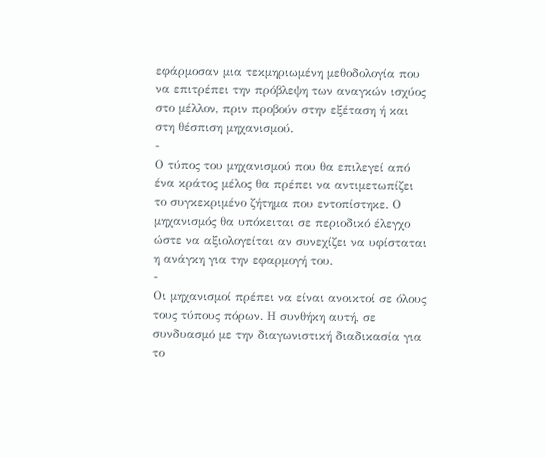εφάρμοσαν μια τεκμηριωμένη μεθοδολογία που να επιτρέπει την πρόβλεψη των αναγκών ισχύος στο μέλλον, πριν προβούν στην εξέταση ή και στη θέσπιση μηχανισμού.
-
Ο τύπος του μηχανισμού που θα επιλεγεί από ένα κράτος μέλος θα πρέπει να αντιμετωπίζει το συγκεκριμένο ζήτημα που εντοπίστηκε. Ο μηχανισμός θα υπόκειται σε περιοδικό έλεγχο ώστε να αξιολογείται αν συνεχίζει να υφίσταται η ανάγκη για την εφαρμογή του.
-
Οι μηχανισμοί πρέπει να είναι ανοικτοί σε όλους τους τύπους πόρων. Η συνθήκη αυτή, σε συνδυασμό με την διαγωνιστική διαδικασία για το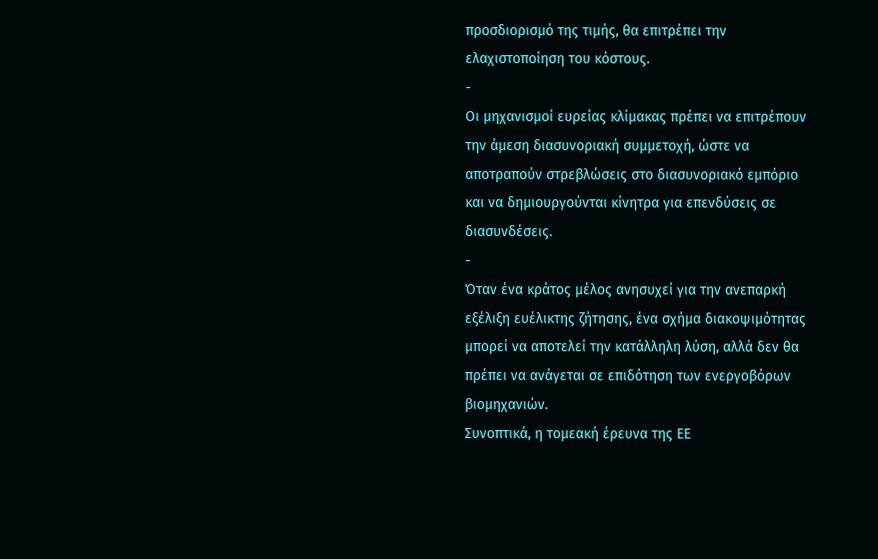προσδιορισμό της τιμής, θα επιτρέπει την ελαχιστοποίηση του κόστους.
-
Οι μηχανισμοί ευρείας κλίμακας πρέπει να επιτρέπουν την άμεση διασυνοριακή συμμετοχή, ώστε να αποτραπούν στρεβλώσεις στο διασυνοριακό εμπόριο και να δημιουργούνται κίνητρα για επενδύσεις σε διασυνδέσεις.
-
Όταν ένα κράτος μέλος ανησυχεί για την ανεπαρκή εξέλιξη ευέλικτης ζήτησης, ένα σχήμα διακοψιμότητας μπορεί να αποτελεί την κατάλληλη λύση, αλλά δεν θα πρέπει να ανάγεται σε επιδότηση των ενεργοβόρων βιομηχανιών.
Συνοπτικά, η τομεακή έρευνα της ΕΕ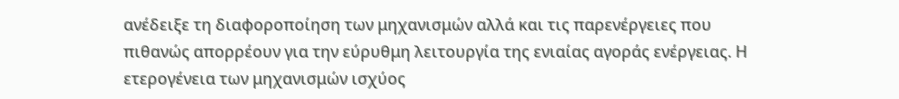ανέδειξε τη διαφοροποίηση των μηχανισμών αλλά και τις παρενέργειες που πιθανώς απορρέουν για την εύρυθμη λειτουργία της ενιαίας αγοράς ενέργειας. Η ετερογένεια των μηχανισμών ισχύος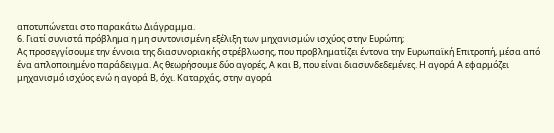αποτυπώνεται στο παρακάτω Διάγραμμα.
6. Γιατί συνιστά πρόβλημα η μη συντονισμένη εξέλιξη των μηχανισμών ισχύος στην Ευρώπη;
Ας προσεγγίσουμε την έννοια της διασυνοριακής στρέβλωσης, που προβληματίζει έντονα την Ευρωπαϊκή Επιτροπή, μέσα από ένα απλοποιημένο παράδειγμα. Ας θεωρήσουμε δύο αγορές, Α και Β, που είναι διασυνδεδεμένες. Η αγορά Α εφαρμόζει μηχανισμό ισχύος ενώ η αγορά Β, όχι. Καταρχάς, στην αγορά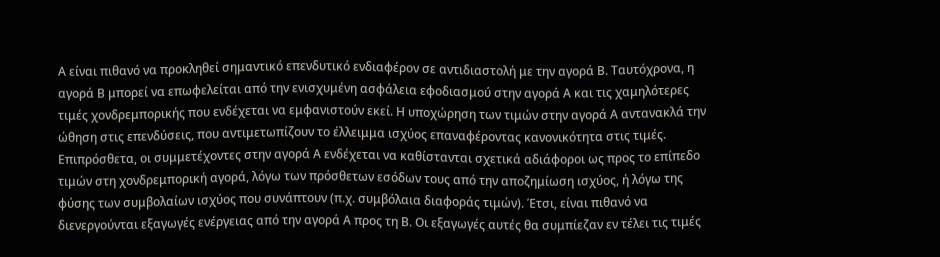Α είναι πιθανό να προκληθεί σημαντικό επενδυτικό ενδιαφέρον σε αντιδιαστολή με την αγορά Β. Ταυτόχρονα, η αγορά Β μπορεί να επωφελείται από την ενισχυμένη ασφάλεια εφοδιασμού στην αγορά Α και τις χαμηλότερες τιμές χονδρεμπορικής που ενδέχεται να εμφανιστούν εκεί. Η υποχώρηση των τιμών στην αγορά Α αντανακλά την ώθηση στις επενδύσεις, που αντιμετωπίζουν το έλλειμμα ισχύος επαναφέροντας κανονικότητα στις τιμές.
Επιπρόσθετα, οι συμμετέχοντες στην αγορά Α ενδέχεται να καθίστανται σχετικά αδιάφοροι ως προς το επίπεδο τιμών στη χονδρεμπορική αγορά, λόγω των πρόσθετων εσόδων τους από την αποζημίωση ισχύος, ή λόγω της φύσης των συμβολαίων ισχύος που συνάπτουν (π.χ. συμβόλαια διαφοράς τιμών). Έτσι, είναι πιθανό να διενεργούνται εξαγωγές ενέργειας από την αγορά Α προς τη Β. Οι εξαγωγές αυτές θα συμπίεζαν εν τέλει τις τιμές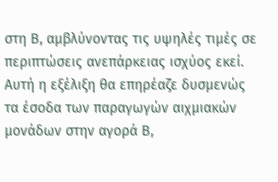στη Β, αμβλύνοντας τις υψηλές τιμές σε περιπτώσεις ανεπάρκειας ισχύος εκεί. Αυτή η εξέλιξη θα επηρέαζε δυσμενώς τα έσοδα των παραγωγών αιχμιακών μονάδων στην αγορά Β,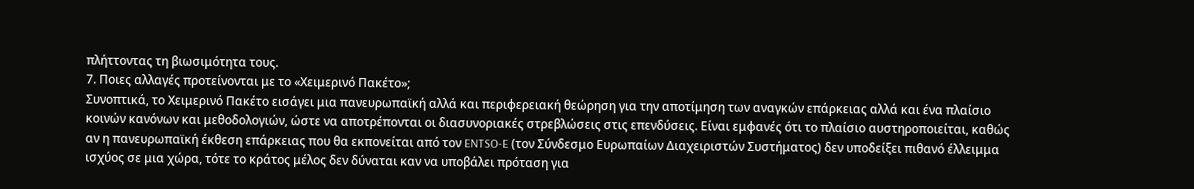πλήττοντας τη βιωσιμότητα τους.
7. Ποιες αλλαγές προτείνoνται με το «Χειμερινό Πακέτο»;
Συνοπτικά, το Χειμερινό Πακέτο εισάγει μια πανευρωπαϊκή αλλά και περιφερειακή θεώρηση για την αποτίμηση των αναγκών επάρκειας αλλά και ένα πλαίσιο κοινών κανόνων και μεθοδολογιών, ώστε να αποτρέπονται οι διασυνοριακές στρεβλώσεις στις επενδύσεις. Είναι εμφανές ότι το πλαίσιο αυστηροποιείται, καθώς αν η πανευρωπαϊκή έκθεση επάρκειας που θα εκπονείται από τον ENTSO-E (τον Σύνδεσμο Ευρωπαίων Διαχειριστών Συστήματος) δεν υποδείξει πιθανό έλλειμμα ισχύος σε μια χώρα, τότε το κράτος μέλος δεν δύναται καν να υποβάλει πρόταση για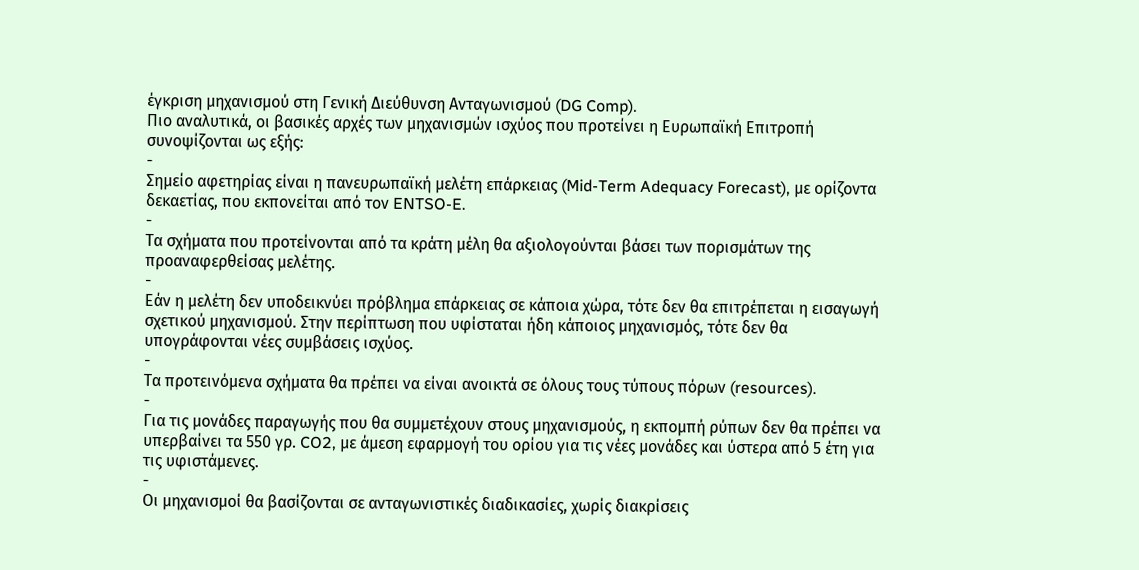έγκριση μηχανισμού στη Γενική Διεύθυνση Ανταγωνισμού (DG Comp).
Πιο αναλυτικά, οι βασικές αρχές των μηχανισμών ισχύος που προτείνει η Ευρωπαϊκή Επιτροπή συνοψίζονται ως εξής:
-
Σημείο αφετηρίας είναι η πανευρωπαϊκή μελέτη επάρκειας (Mid-Term Adequacy Forecast), με ορίζοντα δεκαετίας, που εκπονείται από τον ENTSO-E.
-
Τα σχήματα που προτείνονται από τα κράτη μέλη θα αξιολογούνται βάσει των πορισμάτων της προαναφερθείσας μελέτης.
-
Εάν η μελέτη δεν υποδεικνύει πρόβλημα επάρκειας σε κάποια χώρα, τότε δεν θα επιτρέπεται η εισαγωγή σχετικού μηχανισμού. Στην περίπτωση που υφίσταται ήδη κάποιος μηχανισμός, τότε δεν θα υπογράφονται νέες συμβάσεις ισχύος.
-
Τα προτεινόμενα σχήματα θα πρέπει να είναι ανοικτά σε όλους τους τύπους πόρων (resources).
-
Για τις μονάδες παραγωγής που θα συμμετέχουν στους μηχανισμούς, η εκπομπή ρύπων δεν θα πρέπει να υπερβαίνει τα 550 γρ. CO2, με άμεση εφαρμογή του ορίου για τις νέες μονάδες και ύστερα από 5 έτη για τις υφιστάμενες.
-
Οι μηχανισμοί θα βασίζονται σε ανταγωνιστικές διαδικασίες, χωρίς διακρίσεις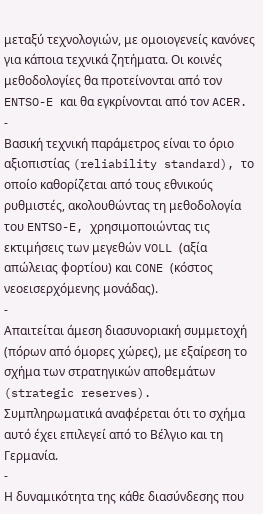μεταξύ τεχνολογιών, με ομοιογενείς κανόνες για κάποια τεχνικά ζητήματα. Οι κοινές μεθοδολογίες θα προτείνονται από τον ENTSO-E και θα εγκρίνονται από τον ACER.
-
Βασική τεχνική παράμετρος είναι το όριο αξιοπιστίας (reliability standard), το οποίο καθορίζεται από τους εθνικούς ρυθμιστές, ακολουθώντας τη μεθοδολογία του ENTSO-E, χρησιμοποιώντας τις εκτιμήσεις των μεγεθών VOLL (αξία απώλειας φορτίου) και CONE (κόστος νεοεισερχόμενης μονάδας).
-
Απαιτείται άμεση διασυνοριακή συμμετοχή (πόρων από όμορες χώρες), με εξαίρεση το σχήμα των στρατηγικών αποθεμάτων (strategic reserves). Συμπληρωματικά αναφέρεται ότι το σχήμα αυτό έχει επιλεγεί από το Βέλγιο και τη Γερμανία.
-
Η δυναμικότητα της κάθε διασύνδεσης που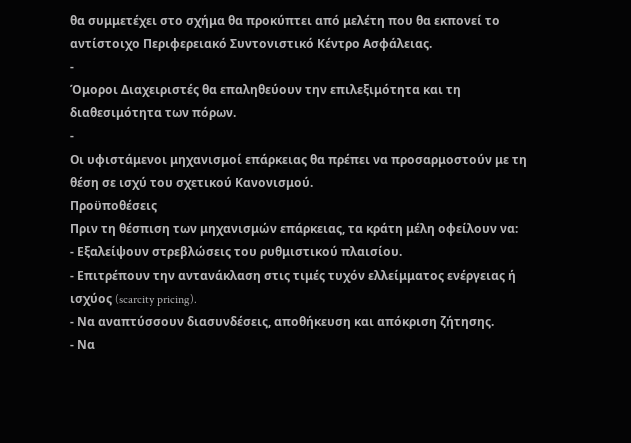θα συμμετέχει στο σχήμα θα προκύπτει από μελέτη που θα εκπονεί το αντίστοιχο Περιφερειακό Συντονιστικό Κέντρο Ασφάλειας.
-
Όμοροι Διαχειριστές θα επαληθεύουν την επιλεξιμότητα και τη διαθεσιμότητα των πόρων.
-
Οι υφιστάμενοι μηχανισμοί επάρκειας θα πρέπει να προσαρμοστούν με τη θέση σε ισχύ του σχετικού Κανονισμού.
Προϋποθέσεις
Πριν τη θέσπιση των μηχανισμών επάρκειας, τα κράτη μέλη οφείλουν να:
- Εξαλείψουν στρεβλώσεις του ρυθμιστικού πλαισίου.
- Επιτρέπουν την αντανάκλαση στις τιμές τυχόν ελλείμματος ενέργειας ή ισχύος (scarcity pricing).
- Να αναπτύσσουν διασυνδέσεις, αποθήκευση και απόκριση ζήτησης.
- Να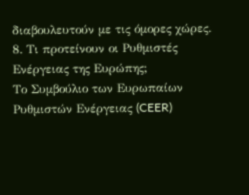διαβουλευτούν με τις όμορες χώρες.
8. Τι προτείνουν οι Ρυθμιστές Ενέργειας της Ευρώπης;
Το Συμβούλιο των Ευρωπαίων Ρυθμιστών Ενέργειας (CEER)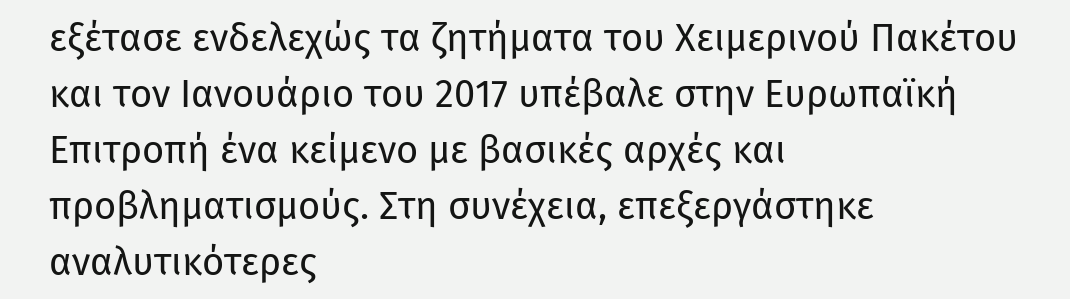εξέτασε ενδελεχώς τα ζητήματα του Χειμερινού Πακέτου και τον Ιανουάριο του 2017 υπέβαλε στην Ευρωπαϊκή Επιτροπή ένα κείμενο με βασικές αρχές και προβληματισμούς. Στη συνέχεια, επεξεργάστηκε αναλυτικότερες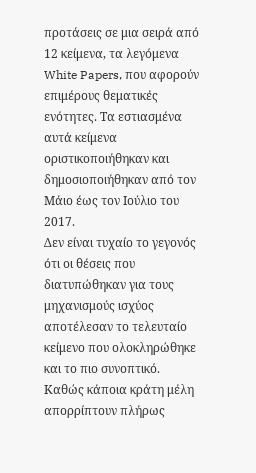προτάσεις σε μια σειρά από 12 κείμενα, τα λεγόμενα White Papers, που αφορούν επιμέρους θεματικές ενότητες. Τα εστιασμένα αυτά κείμενα οριστικοποιήθηκαν και δημοσιοποιήθηκαν από τον Μάιο έως τον Ιούλιο του 2017.
Δεν είναι τυχαίο το γεγονός ότι οι θέσεις που διατυπώθηκαν για τους μηχανισμούς ισχύος αποτέλεσαν το τελευταίο κείμενο που ολοκληρώθηκε και το πιο συνοπτικό. Καθώς κάποια κράτη μέλη απορρίπτουν πλήρως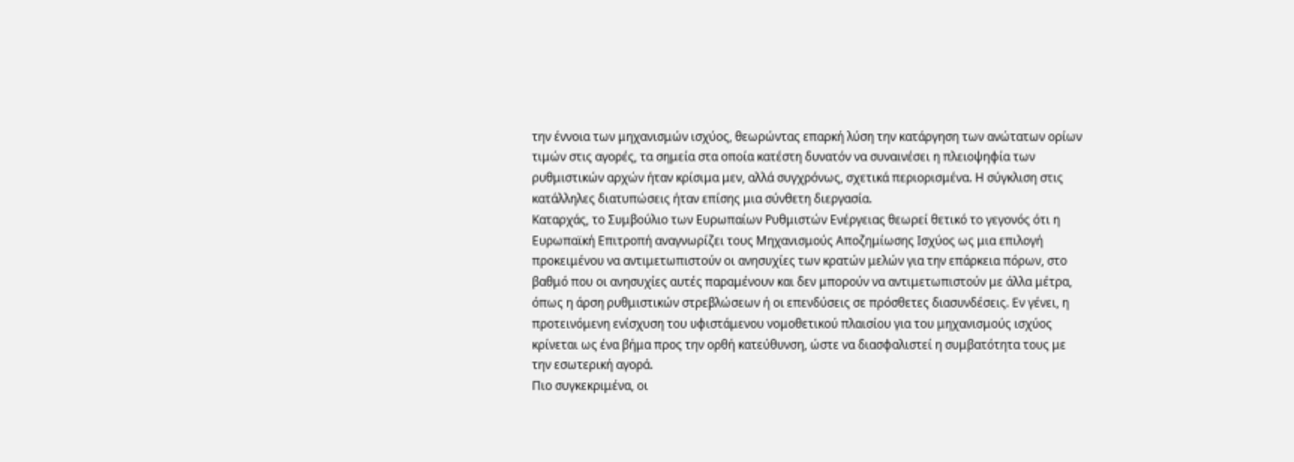την έννοια των μηχανισμών ισχύος, θεωρώντας επαρκή λύση την κατάργηση των ανώτατων ορίων τιμών στις αγορές, τα σημεία στα οποία κατέστη δυνατόν να συναινέσει η πλειοψηφία των ρυθμιστικών αρχών ήταν κρίσιμα μεν, αλλά συγχρόνως, σχετικά περιορισμένα. Η σύγκλιση στις κατάλληλες διατυπώσεις ήταν επίσης μια σύνθετη διεργασία.
Καταρχάς, το Συμβούλιο των Ευρωπαίων Ρυθμιστών Ενέργειας θεωρεί θετικό το γεγονός ότι η Ευρωπαϊκή Επιτροπή αναγνωρίζει τους Μηχανισμούς Αποζημίωσης Ισχύος ως μια επιλογή προκειμένου να αντιμετωπιστούν οι ανησυχίες των κρατών μελών για την επάρκεια πόρων, στο βαθμό που οι ανησυχίες αυτές παραμένουν και δεν μπορούν να αντιμετωπιστούν με άλλα μέτρα, όπως η άρση ρυθμιστικών στρεβλώσεων ή οι επενδύσεις σε πρόσθετες διασυνδέσεις. Εν γένει, η προτεινόμενη ενίσχυση του υφιστάμενου νομοθετικού πλαισίου για του μηχανισμούς ισχύος κρίνεται ως ένα βήμα προς την ορθή κατεύθυνση, ώστε να διασφαλιστεί η συμβατότητα τους με την εσωτερική αγορά.
Πιο συγκεκριμένα, οι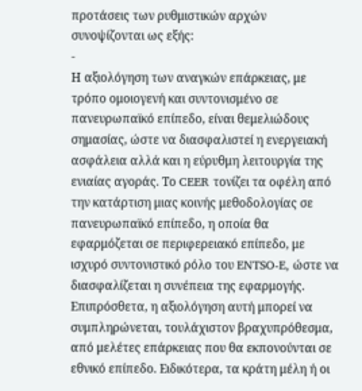προτάσεις των ρυθμιστικών αρχών συνοψίζονται ως εξής:
-
Η αξιολόγηση των αναγκών επάρκειας, με τρόπο ομοιογενή και συντονισμένο σε πανευρωπαϊκό επίπεδο, είναι θεμελιώδους σημασίας, ώστε να διασφαλιστεί η ενεργειακή ασφάλεια αλλά και η εύρυθμη λειτουργία της ενιαίας αγοράς. Το CEER τονίζει τα οφέλη από την κατάρτιση μιας κοινής μεθοδολογίας σε πανευρωπαϊκό επίπεδο, η οποία θα εφαρμόζεται σε περιφερειακό επίπεδο, με ισχυρό συντονιστικό ρόλο του ENTSO-E, ώστε να διασφαλίζεται η συνέπεια της εφαρμογής. Επιπρόσθετα, η αξιολόγηση αυτή μπορεί να συμπληρώνεται, τουλάχιστον βραχυπρόθεσμα, από μελέτες επάρκειας που θα εκπονούνται σε εθνικό επίπεδο. Ειδικότερα, τα κράτη μέλη ή οι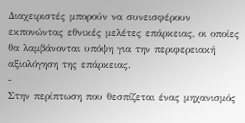Διαχειριστές μπορούν να συνεισφέρουν εκπονώντας εθνικές μελέτες επάρκειας, οι οποίες θα λαμβάνονται υπόψη για την περιφερειακή αξιολόγηση της επάρκειας.
-
Στην περίπτωση που θεσπίζεται ένας μηχανισμός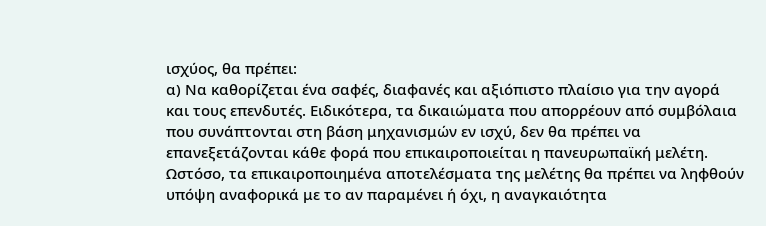ισχύος, θα πρέπει:
α) Να καθορίζεται ένα σαφές, διαφανές και αξιόπιστο πλαίσιο για την αγορά και τους επενδυτές. Ειδικότερα, τα δικαιώματα που απορρέουν από συμβόλαια που συνάπτονται στη βάση μηχανισμών εν ισχύ, δεν θα πρέπει να επανεξετάζονται κάθε φορά που επικαιροποιείται η πανευρωπαϊκή μελέτη. Ωστόσο, τα επικαιροποιημένα αποτελέσματα της μελέτης θα πρέπει να ληφθούν υπόψη αναφορικά με το αν παραμένει ή όχι, η αναγκαιότητα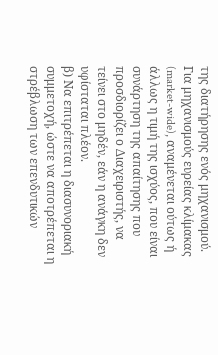της διατήρησης ενός μηχανισμού. Για μηχανισμούς ευρείας κλίμακας (market-wide), αναμένεται ούτως ή άλλως η τιμή της ισχύος, που είναι συνάρτηση της απαίτησης που προσδιορίζει ο Διαχειριστής, να τείνει στο μηδέν, εάν η ανάγκη δεν υφίσταται πλέον.
β) Να επιτρέπεται η διασυνοριακή συμμετοχή, ώστε να αποτρέπεται η στρέβλωση των επενδυτικών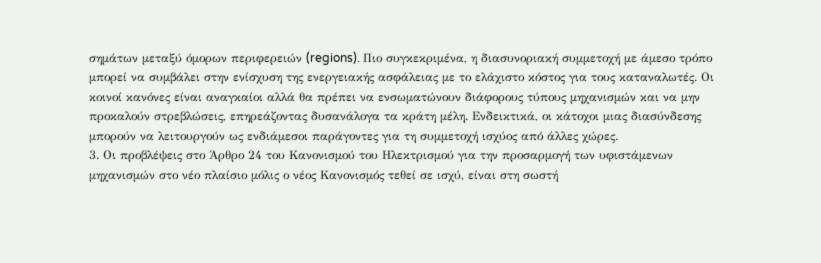σημάτων μεταξύ όμορων περιφερειών (regions). Πιο συγκεκριμένα, η διασυνοριακή συμμετοχή με άμεσο τρόπο μπορεί να συμβάλει στην ενίσχυση της ενεργειακής ασφάλειας με το ελάχιστο κόστος για τους καταναλωτές. Οι κοινοί κανόνες είναι αναγκαίοι αλλά θα πρέπει να ενσωματώνουν διάφορους τύπους μηχανισμών και να μην προκαλούν στρεβλώσεις, επηρεάζοντας δυσανάλογα τα κράτη μέλη. Ενδεικτικά, οι κάτοχοι μιας διασύνδεσης μπορούν να λειτουργούν ως ενδιάμεσοι παράγοντες για τη συμμετοχή ισχύος από άλλες χώρες.
3. Οι προβλέψεις στο Άρθρο 24 του Κανονισμού του Ηλεκτρισμού για την προσαρμογή των υφιστάμενων μηχανισμών στο νέο πλαίσιο μόλις ο νέος Κανονισμός τεθεί σε ισχύ, είναι στη σωστή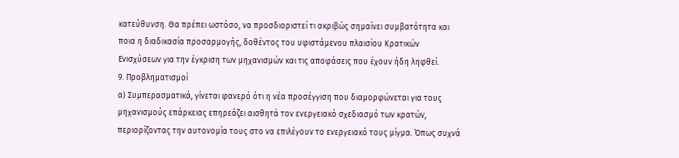κατεύθυνση. Θα πρέπει ωστόσο, να προσδιοριστεί τι ακριβώς σημαίνει συμβατότητα και ποια η διαδικασία προσαρμογής, δοθέντος του υφιστάμενου πλαισίου Κρατικών Ενισχύσεων για την έγκριση των μηχανισμών και τις αποφάσεις που έχουν ήδη ληφθεί.
9. Προβληματισμοί
α) Συμπερασματικά, γίνεται φανερό ότι η νέα προσέγγιση που διαμορφώνεται για τους μηχανισμούς επάρκειας επηρεάζει αισθητά τον ενεργειακό σχεδιασμό των κρατών, περιορίζοντας την αυτονομία τους στο να επιλέγουν το ενεργειακό τους μίγμα. Όπως συχνά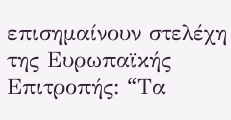επισημαίνουν στελέχη της Ευρωπαϊκής Επιτροπής: “Tα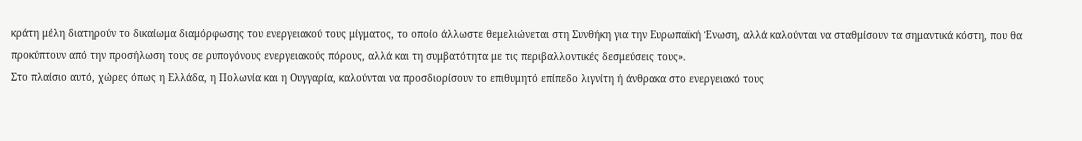κράτη μέλη διατηρούν το δικαίωμα διαμόρφωσης του ενεργειακού τους μίγματος, το οποίο άλλωστε θεμελιώνεται στη Συνθήκη για την Ευρωπαϊκή Ένωση, αλλά καλούνται να σταθμίσουν τα σημαντικά κόστη, που θα προκύπτουν από την προσήλωση τους σε ρυπογόνους ενεργειακούς πόρους, αλλά και τη συμβατότητα με τις περιβαλλοντικές δεσμεύσεις τους».
Στο πλαίσιο αυτό, χώρες όπως η Ελλάδα, η Πολωνία και η Ουγγαρία, καλούνται να προσδιορίσουν το επιθυμητό επίπεδο λιγνίτη ή άνθρακα στο ενεργειακό τους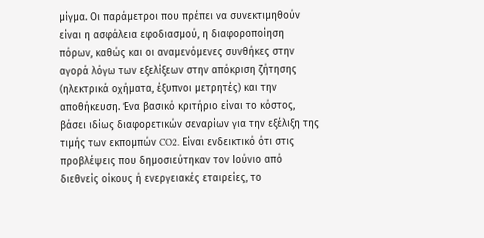μίγμα. Οι παράμετροι που πρέπει να συνεκτιμηθούν είναι η ασφάλεια εφοδιασμού, η διαφοροποίηση πόρων, καθώς και οι αναμενόμενες συνθήκες στην αγορά λόγω των εξελίξεων στην απόκριση ζήτησης (ηλεκτρικά οχήματα, έξυπνοι μετρητές) και την αποθήκευση. Ένα βασικό κριτήριο είναι το κόστος, βάσει ιδίως διαφορετικών σεναρίων για την εξέλιξη της τιμής των εκπομπών CO2. Είναι ενδεικτικό ότι στις προβλέψεις που δημοσιεύτηκαν τον Ιούνιο από διεθνείς οίκους ή ενεργειακές εταιρείες, το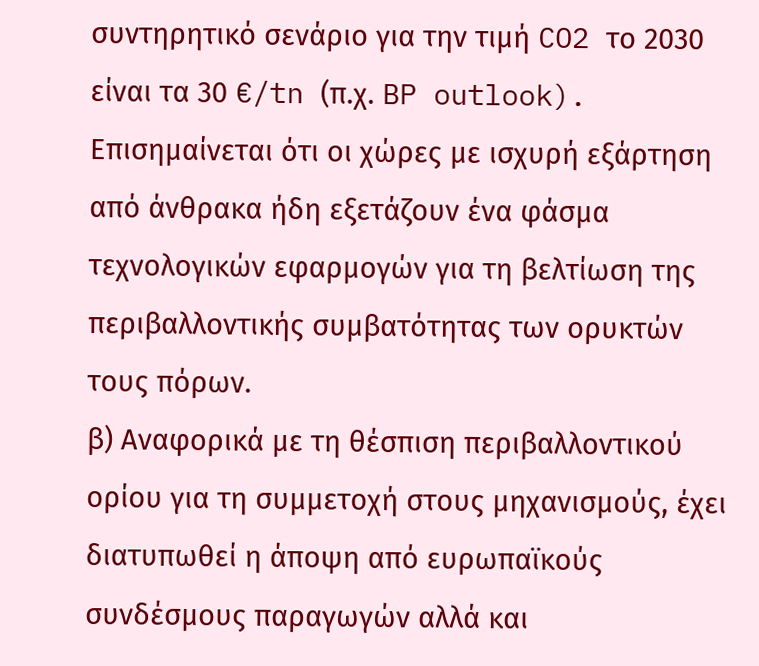συντηρητικό σενάριο για την τιμή CO2 το 2030 είναι τα 30 €/tn (π.χ. BP outlook). Επισημαίνεται ότι οι χώρες με ισχυρή εξάρτηση από άνθρακα ήδη εξετάζουν ένα φάσμα τεχνολογικών εφαρμογών για τη βελτίωση της περιβαλλοντικής συμβατότητας των ορυκτών τους πόρων.
β) Αναφορικά με τη θέσπιση περιβαλλοντικού ορίου για τη συμμετοχή στους μηχανισμούς, έχει διατυπωθεί η άποψη από ευρωπαϊκούς συνδέσμους παραγωγών αλλά και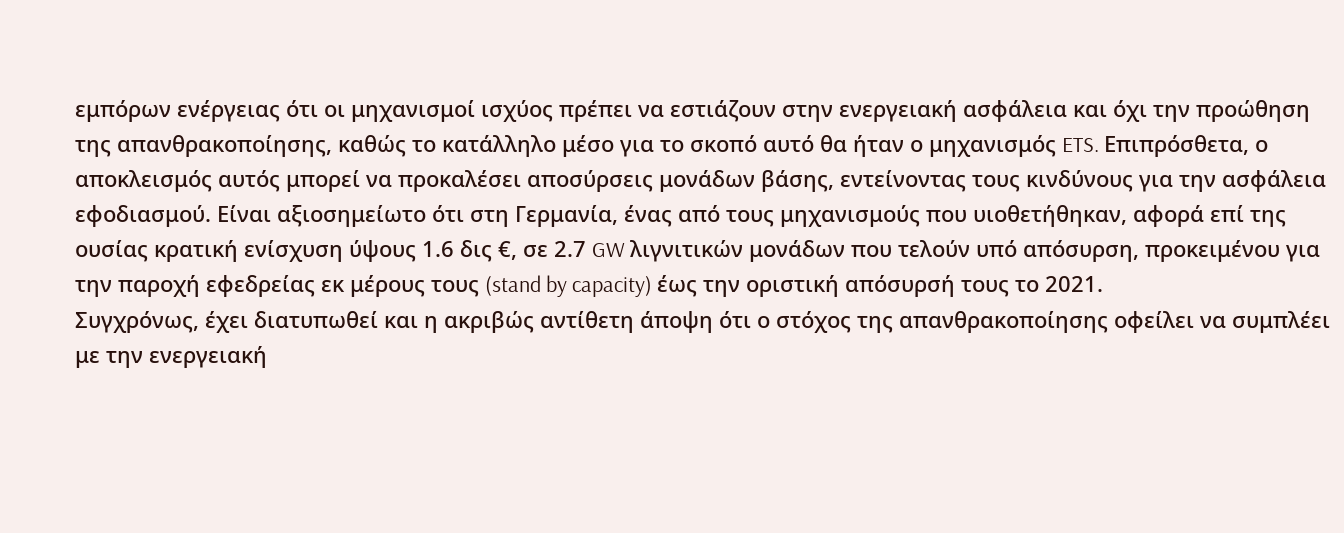εμπόρων ενέργειας ότι οι μηχανισμοί ισχύος πρέπει να εστιάζουν στην ενεργειακή ασφάλεια και όχι την προώθηση της απανθρακοποίησης, καθώς το κατάλληλο μέσο για το σκοπό αυτό θα ήταν ο μηχανισμός ETS. Επιπρόσθετα, ο αποκλεισμός αυτός μπορεί να προκαλέσει αποσύρσεις μονάδων βάσης, εντείνοντας τους κινδύνους για την ασφάλεια εφοδιασμού. Είναι αξιοσημείωτο ότι στη Γερμανία, ένας από τους μηχανισμούς που υιοθετήθηκαν, αφορά επί της ουσίας κρατική ενίσχυση ύψους 1.6 δις €, σε 2.7 GW λιγνιτικών μονάδων που τελούν υπό απόσυρση, προκειμένου για την παροχή εφεδρείας εκ μέρους τους (stand by capacity) έως την οριστική απόσυρσή τους το 2021.
Συγχρόνως, έχει διατυπωθεί και η ακριβώς αντίθετη άποψη ότι ο στόχος της απανθρακοποίησης οφείλει να συμπλέει με την ενεργειακή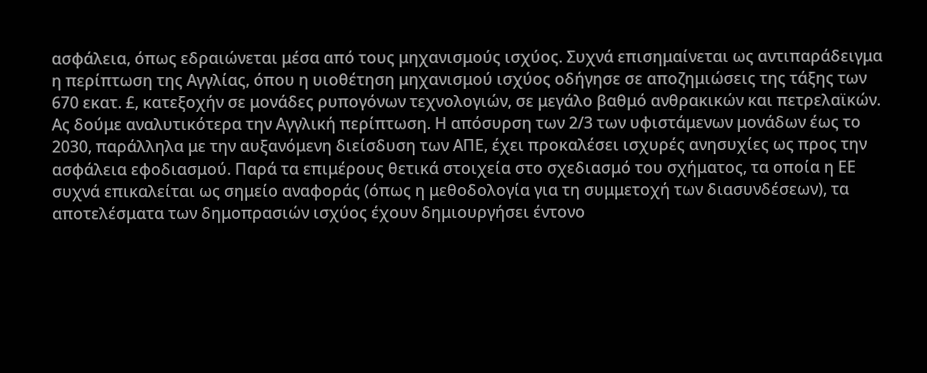ασφάλεια, όπως εδραιώνεται μέσα από τους μηχανισμούς ισχύος. Συχνά επισημαίνεται ως αντιπαράδειγμα η περίπτωση της Αγγλίας, όπου η υιοθέτηση μηχανισμού ισχύος οδήγησε σε αποζημιώσεις της τάξης των 670 εκατ. £, κατεξοχήν σε μονάδες ρυπογόνων τεχνολογιών, σε μεγάλο βαθμό ανθρακικών και πετρελαϊκών.
Ας δούμε αναλυτικότερα την Αγγλική περίπτωση. Η απόσυρση των 2/3 των υφιστάμενων μονάδων έως το 2030, παράλληλα με την αυξανόμενη διείσδυση των ΑΠΕ, έχει προκαλέσει ισχυρές ανησυχίες ως προς την ασφάλεια εφοδιασμού. Παρά τα επιμέρους θετικά στοιχεία στο σχεδιασμό του σχήματος, τα οποία η ΕΕ συχνά επικαλείται ως σημείο αναφοράς (όπως η μεθοδολογία για τη συμμετοχή των διασυνδέσεων), τα αποτελέσματα των δημοπρασιών ισχύος έχουν δημιουργήσει έντονο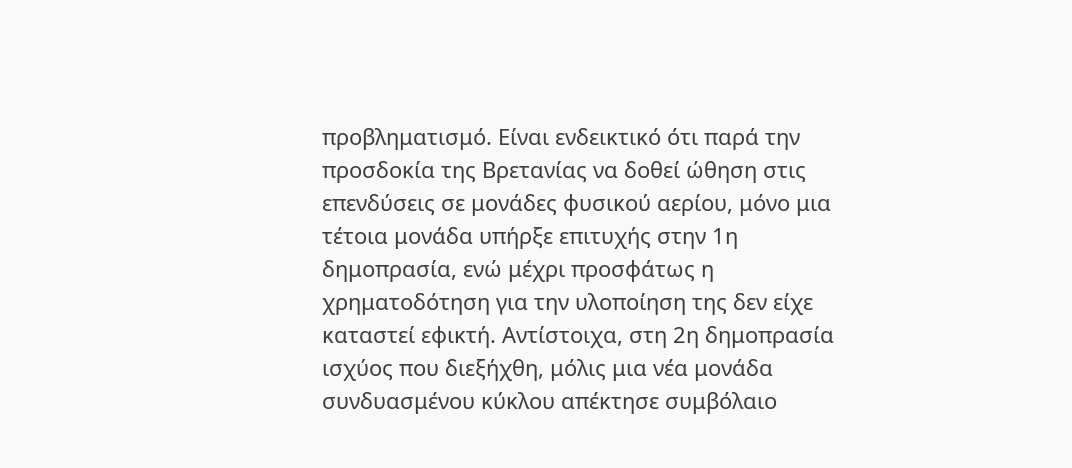προβληματισμό. Είναι ενδεικτικό ότι παρά την προσδοκία της Βρετανίας να δοθεί ώθηση στις επενδύσεις σε μονάδες φυσικού αερίου, μόνο μια τέτοια μονάδα υπήρξε επιτυχής στην 1η δημοπρασία, ενώ μέχρι προσφάτως η χρηματοδότηση για την υλοποίηση της δεν είχε καταστεί εφικτή. Αντίστοιχα, στη 2η δημοπρασία ισχύος που διεξήχθη, μόλις μια νέα μονάδα συνδυασμένου κύκλου απέκτησε συμβόλαιο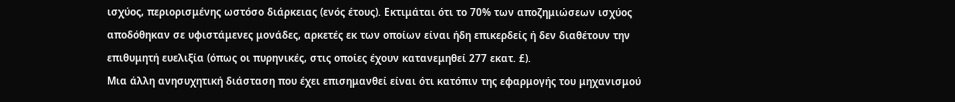ισχύος, περιορισμένης ωστόσο διάρκειας (ενός έτους). Εκτιμάται ότι το 70% των αποζημιώσεων ισχύος αποδόθηκαν σε υφιστάμενες μονάδες, αρκετές εκ των οποίων είναι ήδη επικερδείς ή δεν διαθέτουν την επιθυμητή ευελιξία (όπως οι πυρηνικές, στις οποίες έχουν κατανεμηθεί 277 εκατ. £).
Μια άλλη ανησυχητική διάσταση που έχει επισημανθεί είναι ότι κατόπιν της εφαρμογής του μηχανισμού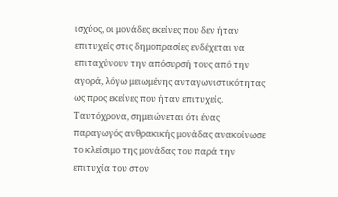ισχύος, οι μονάδες εκείνες που δεν ήταν επιτυχείς στις δημοπρασίες ενδέχεται να επιταχύνουν την απόσυρσή τους από την αγορά, λόγω μειωμένης ανταγωνιστικότητας ως προς εκείνες που ήταν επιτυχείς. Ταυτόχρονα, σημειώνεται ότι ένας παραγωγός ανθρακικής μονάδας ανακοίνωσε το κλείσιμο της μονάδας του παρά την επιτυχία του στον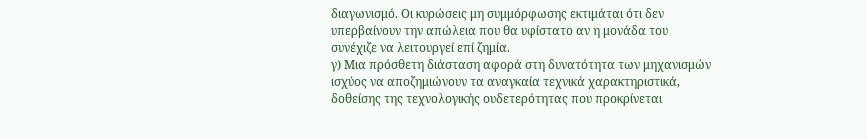διαγωνισμό. Οι κυρώσεις μη συμμόρφωσης εκτιμάται ότι δεν υπερβαίνουν την απώλεια που θα υφίστατο αν η μονάδα του συνέχιζε να λειτουργεί επί ζημία.
γ) Μια πρόσθετη διάσταση αφορά στη δυνατότητα των μηχανισμών ισχύος να αποζημιώνουν τα αναγκαία τεχνικά χαρακτηριστικά, δοθείσης της τεχνολογικής ουδετερότητας που προκρίνεται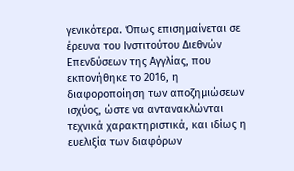γενικότερα. Όπως επισημαίνεται σε έρευνα του Ινστιτούτου Διεθνών Επενδύσεων της Αγγλίας, που εκπονήθηκε το 2016, η διαφοροποίηση των αποζημιώσεων ισχύος, ώστε να αντανακλώνται τεχνικά χαρακτηριστικά, και ιδίως η ευελιξία των διαφόρων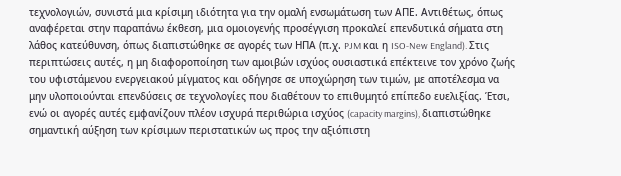τεχνολογιών, συνιστά μια κρίσιμη ιδιότητα για την ομαλή ενσωμάτωση των ΑΠΕ. Αντιθέτως, όπως αναφέρεται στην παραπάνω έκθεση, μια ομοιογενής προσέγγιση προκαλεί επενδυτικά σήματα στη λάθος κατεύθυνση, όπως διαπιστώθηκε σε αγορές των ΗΠΑ (π.χ. PJM και η ISO-New England). Στις περιπτώσεις αυτές, η μη διαφοροποίηση των αμοιβών ισχύος ουσιαστικά επέκτεινε τον χρόνο ζωής του υφιστάμενου ενεργειακού μίγματος και οδήγησε σε υποχώρηση των τιμών, με αποτέλεσμα να μην υλοποιούνται επενδύσεις σε τεχνολογίες που διαθέτουν το επιθυμητό επίπεδο ευελιξίας. Έτσι, ενώ οι αγορές αυτές εμφανίζουν πλέον ισχυρά περιθώρια ισχύος (capacity margins), διαπιστώθηκε σημαντική αύξηση των κρίσιμων περιστατικών ως προς την αξιόπιστη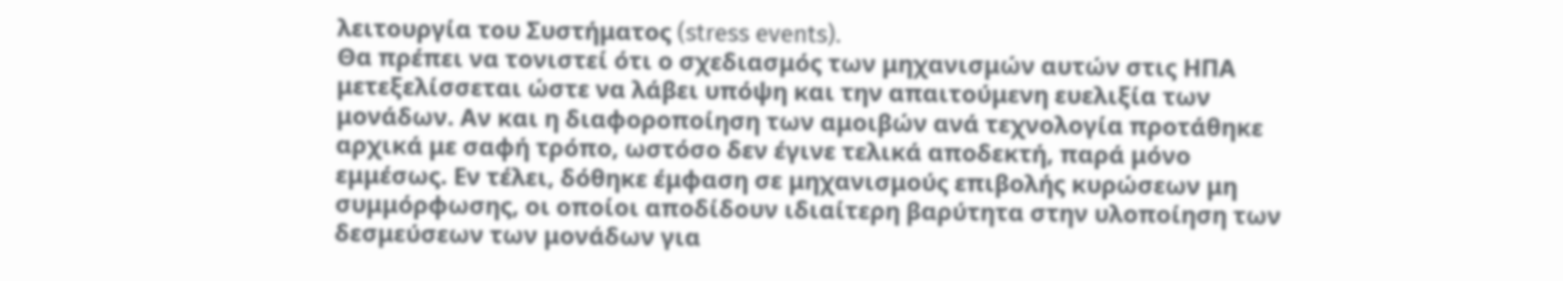λειτουργία του Συστήματος (stress events).
Θα πρέπει να τονιστεί ότι ο σχεδιασμός των μηχανισμών αυτών στις ΗΠΑ μετεξελίσσεται ώστε να λάβει υπόψη και την απαιτούμενη ευελιξία των μονάδων. Αν και η διαφοροποίηση των αμοιβών ανά τεχνολογία προτάθηκε αρχικά με σαφή τρόπο, ωστόσο δεν έγινε τελικά αποδεκτή, παρά μόνο εμμέσως. Εν τέλει, δόθηκε έμφαση σε μηχανισμούς επιβολής κυρώσεων μη συμμόρφωσης, οι οποίοι αποδίδουν ιδιαίτερη βαρύτητα στην υλοποίηση των δεσμεύσεων των μονάδων για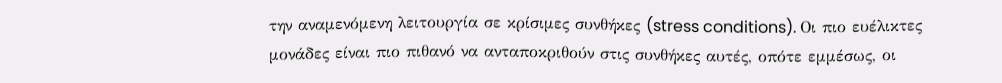την αναμενόμενη λειτουργία σε κρίσιμες συνθήκες (stress conditions). Οι πιο ευέλικτες μονάδες είναι πιο πιθανό να ανταποκριθούν στις συνθήκες αυτές, οπότε εμμέσως, οι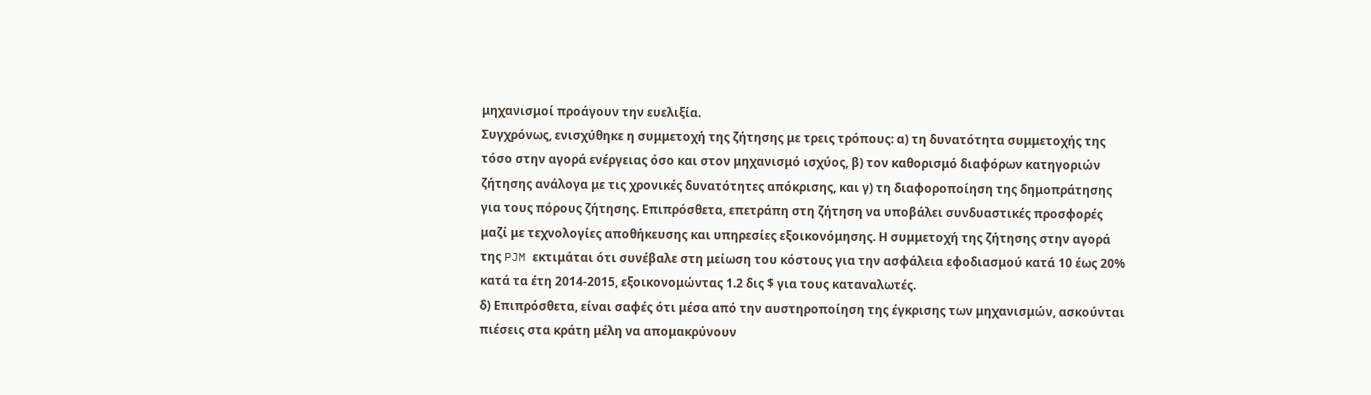μηχανισμοί προάγουν την ευελιξία.
Συγχρόνως, ενισχύθηκε η συμμετοχή της ζήτησης με τρεις τρόπους: α) τη δυνατότητα συμμετοχής της τόσο στην αγορά ενέργειας όσο και στον μηχανισμό ισχύος, β) τον καθορισμό διαφόρων κατηγοριών ζήτησης ανάλογα με τις χρονικές δυνατότητες απόκρισης, και γ) τη διαφοροποίηση της δημοπράτησης για τους πόρους ζήτησης. Επιπρόσθετα, επετράπη στη ζήτηση να υποβάλει συνδυαστικές προσφορές μαζί με τεχνολογίες αποθήκευσης και υπηρεσίες εξοικονόμησης. Η συμμετοχή της ζήτησης στην αγορά της PJM εκτιμάται ότι συνέβαλε στη μείωση του κόστους για την ασφάλεια εφοδιασμού κατά 10 έως 20% κατά τα έτη 2014-2015, εξοικονομώντας 1.2 δις $ για τους καταναλωτές.
δ) Επιπρόσθετα, είναι σαφές ότι μέσα από την αυστηροποίηση της έγκρισης των μηχανισμών, ασκούνται πιέσεις στα κράτη μέλη να απομακρύνουν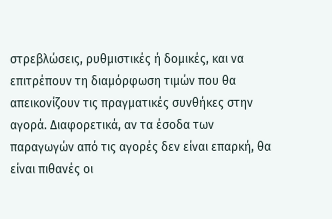στρεβλώσεις, ρυθμιστικές ή δομικές, και να επιτρέπουν τη διαμόρφωση τιμών που θα απεικονίζουν τις πραγματικές συνθήκες στην αγορά. Διαφορετικά, αν τα έσοδα των παραγωγών από τις αγορές δεν είναι επαρκή, θα είναι πιθανές οι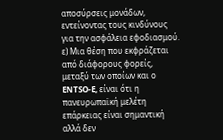αποσύρσεις μονάδων, εντείνοντας τους κινδύνους για την ασφάλεια εφοδιασμού.
ε) Μια θέση που εκφράζεται από διάφορους φορείς, μεταξύ των οποίων και ο ENTSO-E, είναι ότι η πανευρωπαϊκή μελέτη επάρκειας είναι σημαντική αλλά δεν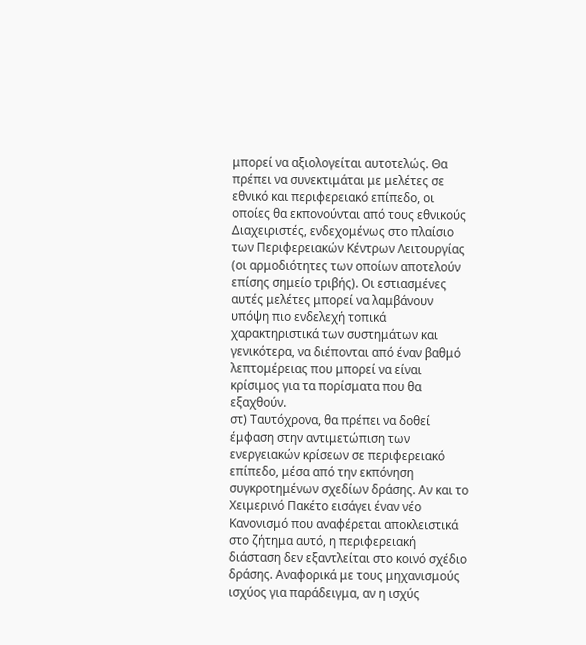μπορεί να αξιολογείται αυτοτελώς. Θα πρέπει να συνεκτιμάται με μελέτες σε εθνικό και περιφερειακό επίπεδο, οι οποίες θα εκπονούνται από τους εθνικούς Διαχειριστές, ενδεχομένως στο πλαίσιο των Περιφερειακών Κέντρων Λειτουργίας (οι αρμοδιότητες των οποίων αποτελούν επίσης σημείο τριβής). Οι εστιασμένες αυτές μελέτες μπορεί να λαμβάνουν υπόψη πιο ενδελεχή τοπικά χαρακτηριστικά των συστημάτων και γενικότερα, να διέπονται από έναν βαθμό λεπτομέρειας που μπορεί να είναι κρίσιμος για τα πορίσματα που θα εξαχθούν.
στ) Ταυτόχρονα, θα πρέπει να δοθεί έμφαση στην αντιμετώπιση των ενεργειακών κρίσεων σε περιφερειακό επίπεδο, μέσα από την εκπόνηση συγκροτημένων σχεδίων δράσης. Αν και το Χειμερινό Πακέτο εισάγει έναν νέο Κανονισμό που αναφέρεται αποκλειστικά στο ζήτημα αυτό, η περιφερειακή διάσταση δεν εξαντλείται στο κοινό σχέδιο δράσης. Αναφορικά με τους μηχανισμούς ισχύος για παράδειγμα, αν η ισχύς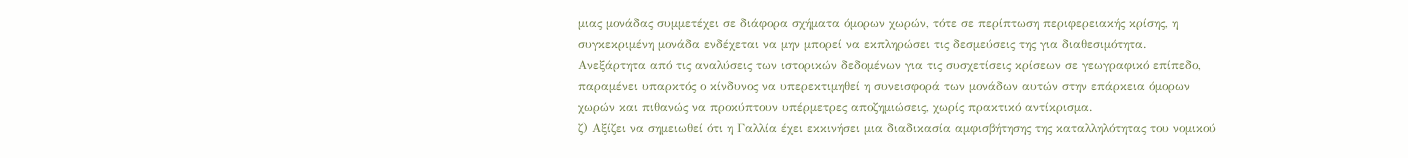μιας μονάδας συμμετέχει σε διάφορα σχήματα όμορων χωρών, τότε σε περίπτωση περιφερειακής κρίσης, η συγκεκριμένη μονάδα ενδέχεται να μην μπορεί να εκπληρώσει τις δεσμεύσεις της για διαθεσιμότητα. Ανεξάρτητα από τις αναλύσεις των ιστορικών δεδομένων για τις συσχετίσεις κρίσεων σε γεωγραφικό επίπεδο, παραμένει υπαρκτός ο κίνδυνος να υπερεκτιμηθεί η συνεισφορά των μονάδων αυτών στην επάρκεια όμορων χωρών και πιθανώς να προκύπτουν υπέρμετρες αποζημιώσεις, χωρίς πρακτικό αντίκρισμα.
ζ) Αξίζει να σημειωθεί ότι η Γαλλία έχει εκκινήσει μια διαδικασία αμφισβήτησης της καταλληλότητας του νομικού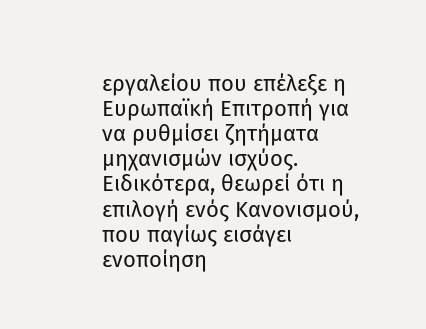εργαλείου που επέλεξε η Ευρωπαϊκή Επιτροπή για να ρυθμίσει ζητήματα μηχανισμών ισχύος. Ειδικότερα, θεωρεί ότι η επιλογή ενός Κανονισμού, που παγίως εισάγει ενοποίηση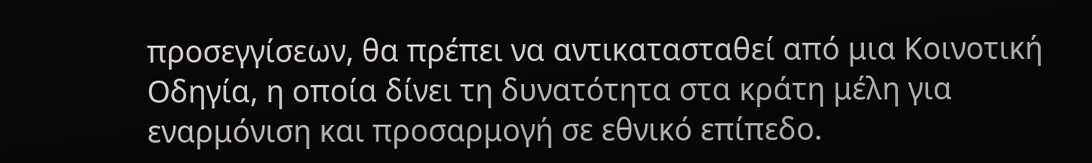προσεγγίσεων, θα πρέπει να αντικατασταθεί από μια Κοινοτική Οδηγία, η οποία δίνει τη δυνατότητα στα κράτη μέλη για εναρμόνιση και προσαρμογή σε εθνικό επίπεδο.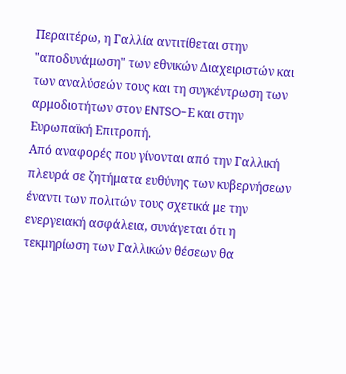Περαιτέρω, η Γαλλία αντιτίθεται στην "αποδυνάμωση" των εθνικών Διαχειριστών και των αναλύσεών τους και τη συγκέντρωση των αρμοδιοτήτων στον ENTSO-Ε και στην Ευρωπαϊκή Επιτροπή.
Από αναφορές που γίνονται από την Γαλλική πλευρά σε ζητήματα ευθύνης των κυβερνήσεων έναντι των πολιτών τους σχετικά με την ενεργειακή ασφάλεια, συνάγεται ότι η τεκμηρίωση των Γαλλικών θέσεων θα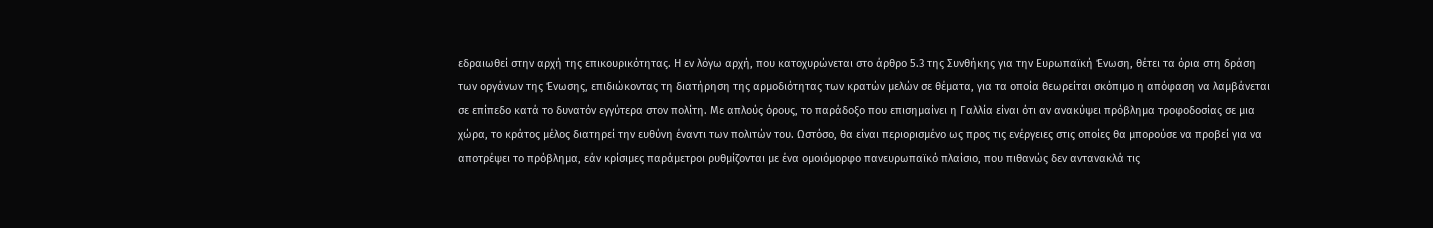εδραιωθεί στην αρχή της επικουρικότητας. H εν λόγω αρχή, που κατοχυρώνεται στο άρθρο 5.3 της Συνθήκης για την Ευρωπαϊκή Ένωση, θέτει τα όρια στη δράση των οργάνων της Ένωσης, επιδιώκοντας τη διατήρηση της αρμοδιότητας των κρατών μελών σε θέματα, για τα οποία θεωρείται σκόπιμο η απόφαση να λαμβάνεται σε επίπεδο κατά το δυνατόν εγγύτερα στον πολίτη. Με απλούς όρους, το παράδοξο που επισημαίνει η Γαλλία είναι ότι αν ανακύψει πρόβλημα τροφοδοσίας σε μια χώρα, το κράτος μέλος διατηρεί την ευθύνη έναντι των πολιτών του. Ωστόσο, θα είναι περιορισμένο ως προς τις ενέργειες στις οποίες θα μπορούσε να προβεί για να αποτρέψει το πρόβλημα, εάν κρίσιμες παράμετροι ρυθμίζονται με ένα ομοιόμορφο πανευρωπαϊκό πλαίσιο, που πιθανώς δεν αντανακλά τις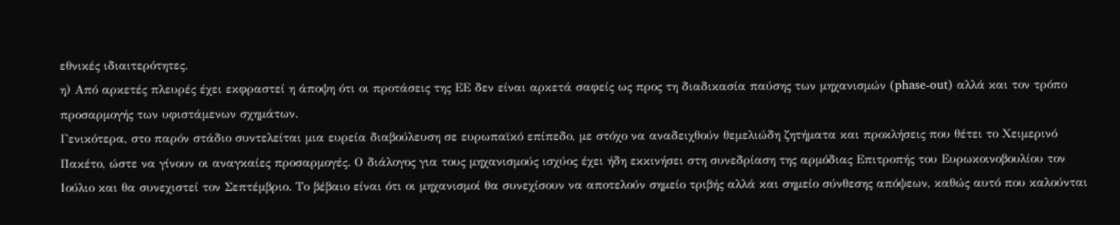εθνικές ιδιαιτερότητες.
η) Από αρκετές πλευρές έχει εκφραστεί η άποψη ότι οι προτάσεις της ΕΕ δεν είναι αρκετά σαφείς ως προς τη διαδικασία παύσης των μηχανισμών (phase-out) αλλά και τον τρόπο προσαρμογής των υφιστάμενων σχημάτων.
Γενικότερα, στο παρόν στάδιο συντελείται μια ευρεία διαβούλευση σε ευρωπαϊκό επίπεδο, με στόχο να αναδειχθούν θεμελιώδη ζητήματα και προκλήσεις που θέτει το Χειμερινό Πακέτο, ώστε να γίνουν οι αναγκαίες προσαρμογές. Ο διάλογος για τους μηχανισμούς ισχύος έχει ήδη εκκινήσει στη συνεδρίαση της αρμόδιας Επιτροπής του Ευρωκοινοβουλίου τον Ιούλιο και θα συνεχιστεί τον Σεπτέμβριο. Το βέβαιο είναι ότι οι μηχανισμοί θα συνεχίσουν να αποτελούν σημείο τριβής αλλά και σημείο σύνθεσης απόψεων, καθώς αυτό που καλούνται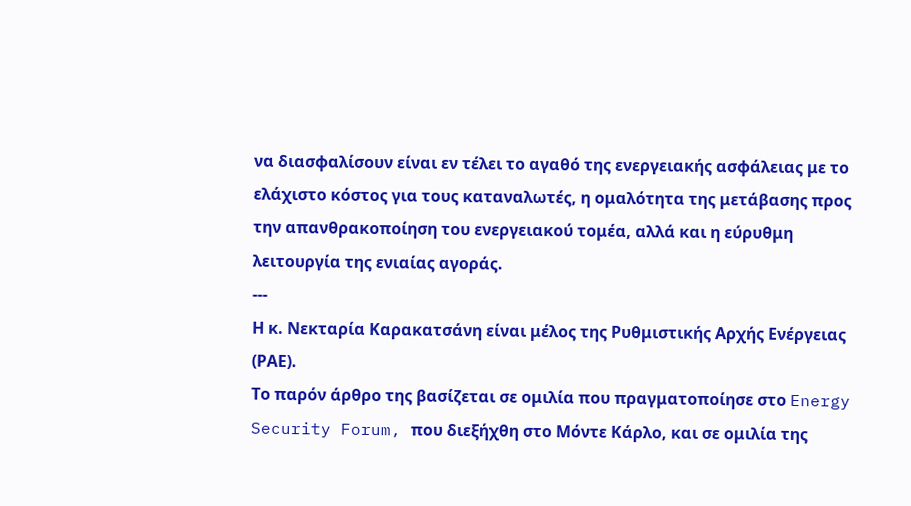να διασφαλίσουν είναι εν τέλει το αγαθό της ενεργειακής ασφάλειας με το ελάχιστο κόστος για τους καταναλωτές, η ομαλότητα της μετάβασης προς την απανθρακοποίηση του ενεργειακού τομέα, αλλά και η εύρυθμη λειτουργία της ενιαίας αγοράς.
---
Η κ. Νεκταρία Καρακατσάνη είναι μέλος της Ρυθμιστικής Αρχής Ενέργειας (ΡΑΕ).
Το παρόν άρθρο της βασίζεται σε ομιλία που πραγματοποίησε στο Energy Security Forum, που διεξήχθη στο Μόντε Κάρλο, και σε ομιλία της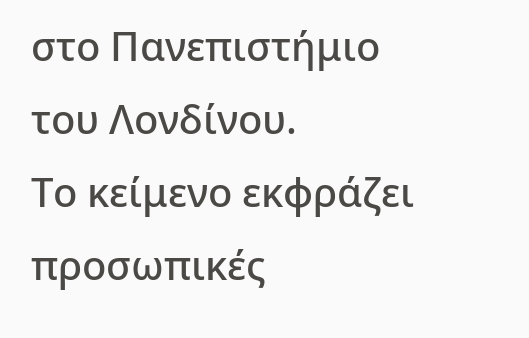στο Πανεπιστήμιο του Λονδίνου.
Το κείμενο εκφράζει προσωπικές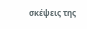σκέψεις της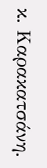κ. Καρακατσάνη.